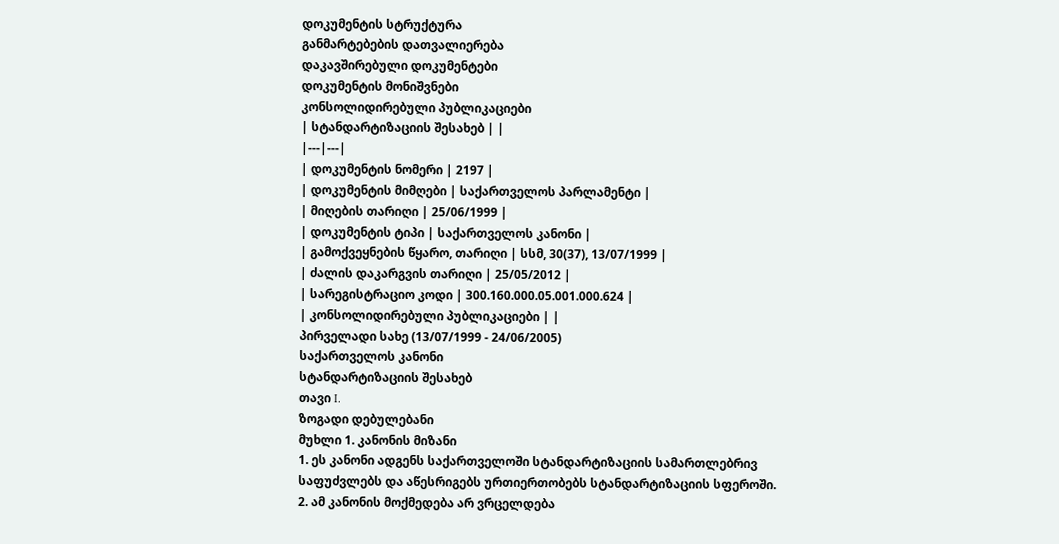დოკუმენტის სტრუქტურა
განმარტებების დათვალიერება
დაკავშირებული დოკუმენტები
დოკუმენტის მონიშვნები
კონსოლიდირებული პუბლიკაციები
| სტანდარტიზაციის შესახებ | |
|---|---|
| დოკუმენტის ნომერი | 2197 |
| დოკუმენტის მიმღები | საქართველოს პარლამენტი |
| მიღების თარიღი | 25/06/1999 |
| დოკუმენტის ტიპი | საქართველოს კანონი |
| გამოქვეყნების წყარო, თარიღი | სსმ, 30(37), 13/07/1999 |
| ძალის დაკარგვის თარიღი | 25/05/2012 |
| სარეგისტრაციო კოდი | 300.160.000.05.001.000.624 |
| კონსოლიდირებული პუბლიკაციები | |
პირველადი სახე (13/07/1999 - 24/06/2005)
საქართველოს კანონი
სტანდარტიზაციის შესახებ
თავი I.
ზოგადი დებულებანი
მუხლი 1. კანონის მიზანი
1. ეს კანონი ადგენს საქართველოში სტანდარტიზაციის სამართლებრივ საფუძვლებს და აწესრიგებს ურთიერთობებს სტანდარტიზაციის სფეროში.
2. ამ კანონის მოქმედება არ ვრცელდება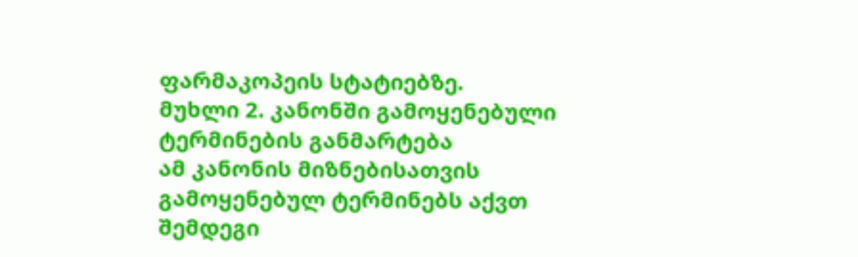ფარმაკოპეის სტატიებზე.
მუხლი 2. კანონში გამოყენებული ტერმინების განმარტება
ამ კანონის მიზნებისათვის გამოყენებულ ტერმინებს აქვთ შემდეგი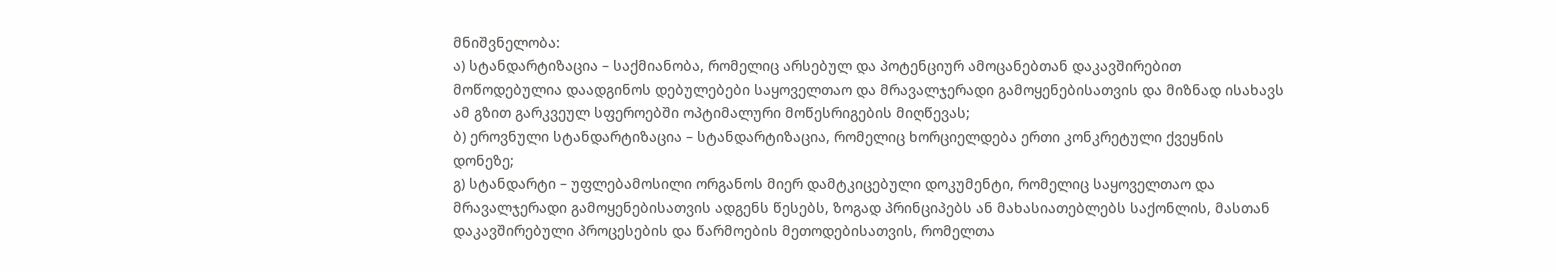მნიშვნელობა:
ა) სტანდარტიზაცია – საქმიანობა, რომელიც არსებულ და პოტენციურ ამოცანებთან დაკავშირებით მოწოდებულია დაადგინოს დებულებები საყოველთაო და მრავალჯერადი გამოყენებისათვის და მიზნად ისახავს ამ გზით გარკვეულ სფეროებში ოპტიმალური მოწესრიგების მიღწევას;
ბ) ეროვნული სტანდარტიზაცია – სტანდარტიზაცია, რომელიც ხორციელდება ერთი კონკრეტული ქვეყნის დონეზე;
გ) სტანდარტი – უფლებამოსილი ორგანოს მიერ დამტკიცებული დოკუმენტი, რომელიც საყოველთაო და მრავალჯერადი გამოყენებისათვის ადგენს წესებს, ზოგად პრინციპებს ან მახასიათებლებს საქონლის, მასთან დაკავშირებული პროცესების და წარმოების მეთოდებისათვის, რომელთა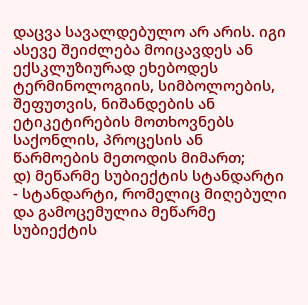დაცვა სავალდებულო არ არის. იგი ასევე შეიძლება მოიცავდეს ან ექსკლუზიურად ეხებოდეს ტერმინოლოგიის, სიმბოლოების, შეფუთვის, ნიშანდების ან ეტიკეტირების მოთხოვნებს საქონლის, პროცესის ან წარმოების მეთოდის მიმართ;
დ) მეწარმე სუბიექტის სტანდარტი - სტანდარტი, რომელიც მიღებული და გამოცემულია მეწარმე სუბიექტის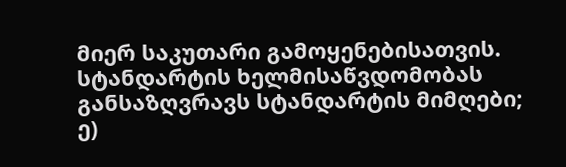მიერ საკუთარი გამოყენებისათვის. სტანდარტის ხელმისაწვდომობას განსაზღვრავს სტანდარტის მიმღები;
ე)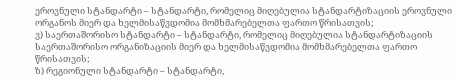ეროვნული სტანდარტი – სტანდარტი, რომელიც მიღებულია სტანდარტიზაციის ეროვნული ორგანოს მიერ და ხელმისაწვდომია მომხმარებელთა ფართო წრისათვის;
ვ) საერთაშორისო სტანდარტი – სტანდარტი, რომელიც მიღებულია სტანდარტიზაციის საერთაშორისო ორგანიზაციის მიერ და ხელმისაწვდომია მომხმარებელთა ფართო წრისათვის;
ზ) რეგიონული სტანდარტი – სტანდარტი,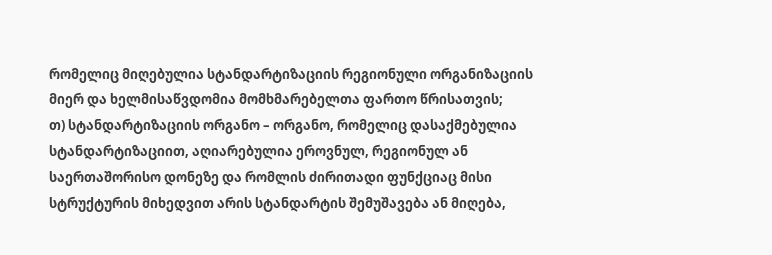რომელიც მიღებულია სტანდარტიზაციის რეგიონული ორგანიზაციის მიერ და ხელმისაწვდომია მომხმარებელთა ფართო წრისათვის;
თ) სტანდარტიზაციის ორგანო – ორგანო, რომელიც დასაქმებულია სტანდარტიზაციით, აღიარებულია ეროვნულ, რეგიონულ ან საერთაშორისო დონეზე და რომლის ძირითადი ფუნქციაც მისი სტრუქტურის მიხედვით არის სტანდარტის შემუშავება ან მიღება,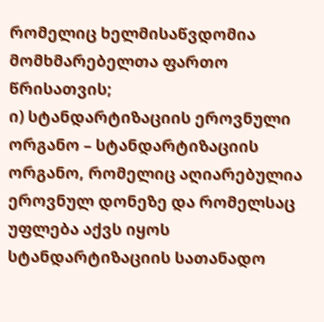რომელიც ხელმისაწვდომია მომხმარებელთა ფართო წრისათვის;
ი) სტანდარტიზაციის ეროვნული ორგანო – სტანდარტიზაციის ორგანო, რომელიც აღიარებულია ეროვნულ დონეზე და რომელსაც უფლება აქვს იყოს სტანდარტიზაციის სათანადო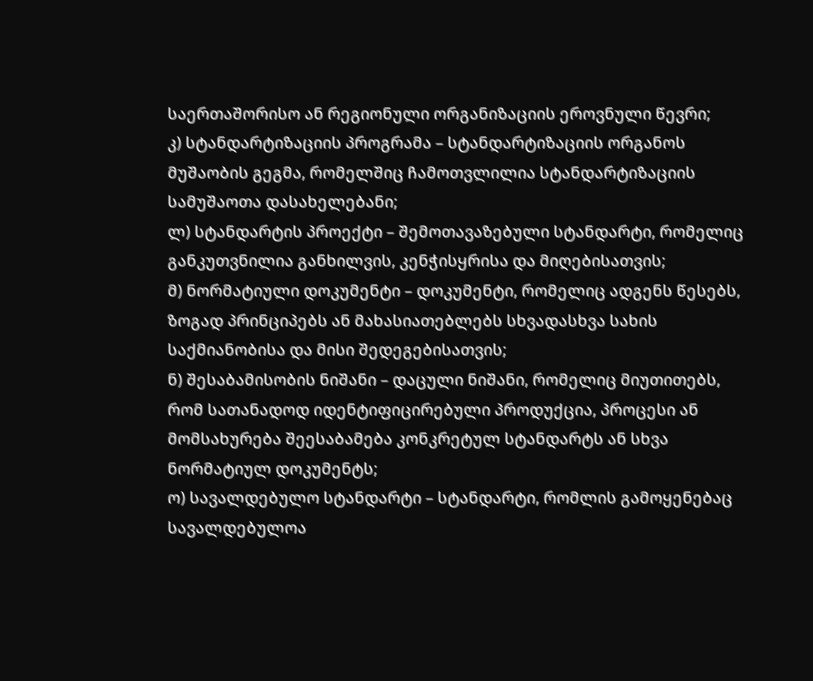საერთაშორისო ან რეგიონული ორგანიზაციის ეროვნული წევრი;
კ) სტანდარტიზაციის პროგრამა – სტანდარტიზაციის ორგანოს მუშაობის გეგმა, რომელშიც ჩამოთვლილია სტანდარტიზაციის სამუშაოთა დასახელებანი;
ლ) სტანდარტის პროექტი – შემოთავაზებული სტანდარტი, რომელიც განკუთვნილია განხილვის, კენჭისყრისა და მიღებისათვის;
მ) ნორმატიული დოკუმენტი – დოკუმენტი, რომელიც ადგენს წესებს, ზოგად პრინციპებს ან მახასიათებლებს სხვადასხვა სახის საქმიანობისა და მისი შედეგებისათვის;
ნ) შესაბამისობის ნიშანი – დაცული ნიშანი, რომელიც მიუთითებს, რომ სათანადოდ იდენტიფიცირებული პროდუქცია, პროცესი ან მომსახურება შეესაბამება კონკრეტულ სტანდარტს ან სხვა ნორმატიულ დოკუმენტს;
ო) სავალდებულო სტანდარტი – სტანდარტი, რომლის გამოყენებაც სავალდებულოა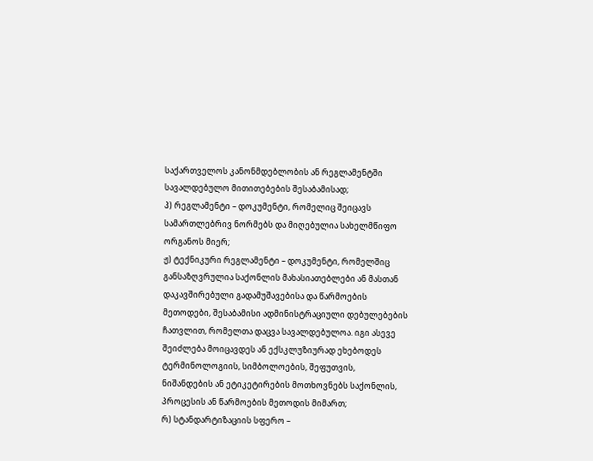საქართველოს კანონმდებლობის ან რეგლამენტში სავალდებულო მითითებების შესაბამისად;
პ) რეგლამენტი – დოკუმენტი, რომელიც შეიცავს სამართლებრივ ნორმებს და მიღებულია სახელმწიფო ორგანოს მიერ;
ჟ) ტექნიკური რეგლამენტი – დოკუმენტი, რომელშიც განსაზღვრულია საქონლის მახასიათებლები ან მასთან დაკავშირებული გადამუშავებისა და წარმოების მეთოდები, შესაბამისი ადმინისტრაციული დებულებების ჩათვლით, რომელთა დაცვა სავალდებულოა. იგი ასევე შეიძლება მოიცავდეს ან ექსკლუზიურად ეხებოდეს ტერმინოლოგიის, სიმბოლოების, შეფუთვის, ნიშანდების ან ეტიკეტირების მოთხოვნებს საქონლის, პროცესის ან წარმოების მეთოდის მიმართ;
რ) სტანდარტიზაციის სფერო –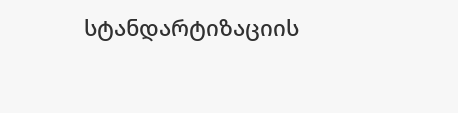სტანდარტიზაციის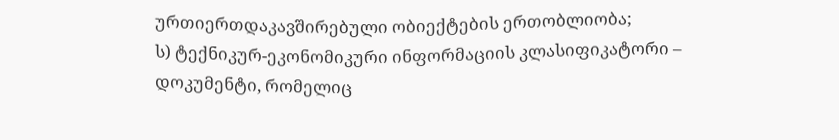ურთიერთდაკავშირებული ობიექტების ერთობლიობა;
ს) ტექნიკურ-ეკონომიკური ინფორმაციის კლასიფიკატორი – დოკუმენტი, რომელიც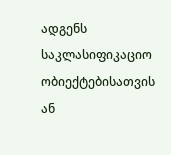ადგენს საკლასიფიკაციო ობიექტებისათვის ან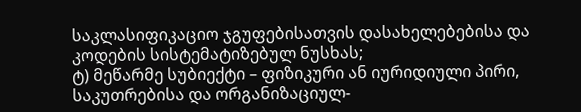საკლასიფიკაციო ჯგუფებისათვის დასახელებებისა და კოდების სისტემატიზებულ ნუსხას;
ტ) მეწარმე სუბიექტი – ფიზიკური ან იურიდიული პირი, საკუთრებისა და ორგანიზაციულ-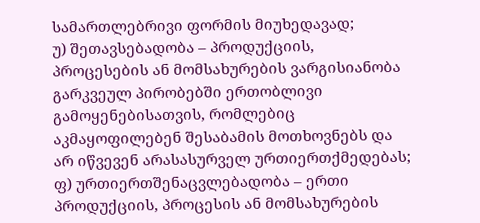სამართლებრივი ფორმის მიუხედავად;
უ) შეთავსებადობა – პროდუქციის, პროცესების ან მომსახურების ვარგისიანობა გარკვეულ პირობებში ერთობლივი გამოყენებისათვის, რომლებიც აკმაყოფილებენ შესაბამის მოთხოვნებს და არ იწვევენ არასასურველ ურთიერთქმედებას;
ფ) ურთიერთშენაცვლებადობა – ერთი პროდუქციის, პროცესის ან მომსახურების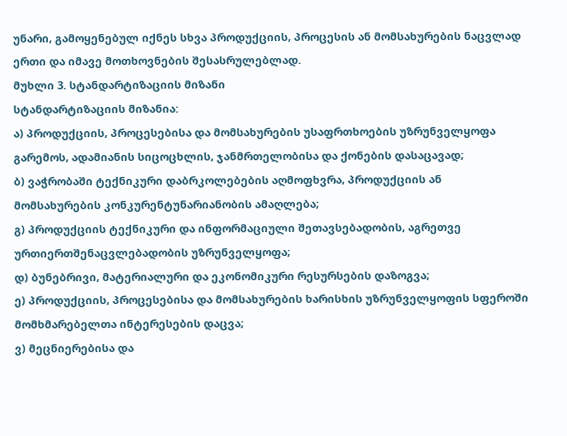უნარი, გამოყენებულ იქნეს სხვა პროდუქციის, პროცესის ან მომსახურების ნაცვლად ერთი და იმავე მოთხოვნების შესასრულებლად.
მუხლი 3. სტანდარტიზაციის მიზანი
სტანდარტიზაციის მიზანია:
ა) პროდუქციის, პროცესებისა და მომსახურების უსაფრთხოების უზრუნველყოფა გარემოს, ადამიანის სიცოცხლის, ჯანმრთელობისა და ქონების დასაცავად;
ბ) ვაჭრობაში ტექნიკური დაბრკოლებების აღმოფხვრა, პროდუქციის ან მომსახურების კონკურენტუნარიანობის ამაღლება;
გ) პროდუქციის ტექნიკური და ინფორმაციული შეთავსებადობის, აგრეთვე ურთიერთშენაცვლებადობის უზრუნველყოფა;
დ) ბუნებრივი, მატერიალური და ეკონომიკური რესურსების დაზოგვა;
ე) პროდუქციის, პროცესებისა და მომსახურების ხარისხის უზრუნველყოფის სფეროში მომხმარებელთა ინტერესების დაცვა;
ვ) მეცნიერებისა და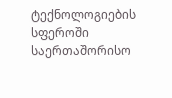ტექნოლოგიების სფეროში საერთაშორისო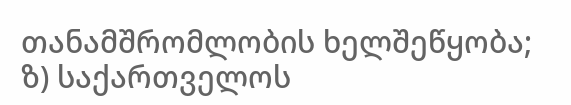თანამშრომლობის ხელშეწყობა;
ზ) საქართველოს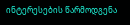ინტერესების წარმოდგენა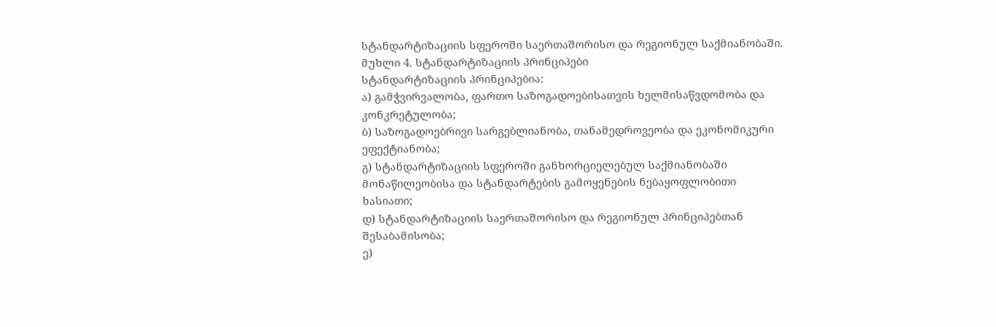სტანდარტიზაციის სფეროში საერთაშორისო და რეგიონულ საქმიანობაში.
მუხლი 4. სტანდარტიზაციის პრინციპები
სტანდარტიზაციის პრინციპებია:
ა) გამჭვირვალობა, ფართო საზოგადოებისათვის ხელმისაწვდომობა და კონკრეტულობა;
ბ) საზოგადოებრივი სარგებლიანობა, თანამედროვეობა და ეკონომიკური ეფექტიანობა;
გ) სტანდარტიზაციის სფეროში განხორციელებულ საქმიანობაში მონაწილეობისა და სტანდარტების გამოყენების ნებაყოფლობითი ხასიათი;
დ) სტანდარტიზაციის საერთაშორისო და რეგიონულ პრინციპებთან შესაბამისობა;
ე)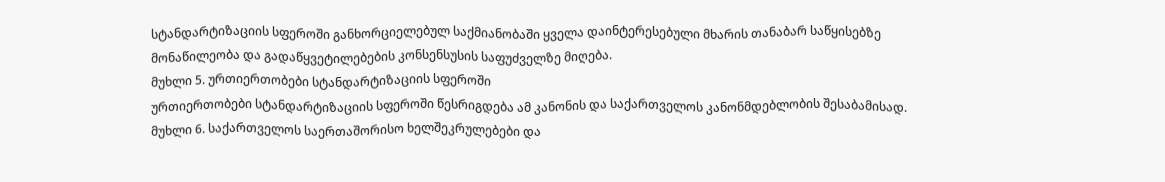სტანდარტიზაციის სფეროში განხორციელებულ საქმიანობაში ყველა დაინტერესებული მხარის თანაბარ საწყისებზე მონაწილეობა და გადაწყვეტილებების კონსენსუსის საფუძველზე მიღება.
მუხლი 5. ურთიერთობები სტანდარტიზაციის სფეროში
ურთიერთობები სტანდარტიზაციის სფეროში წესრიგდება ამ კანონის და საქართველოს კანონმდებლობის შესაბამისად.
მუხლი 6. საქართველოს საერთაშორისო ხელშეკრულებები და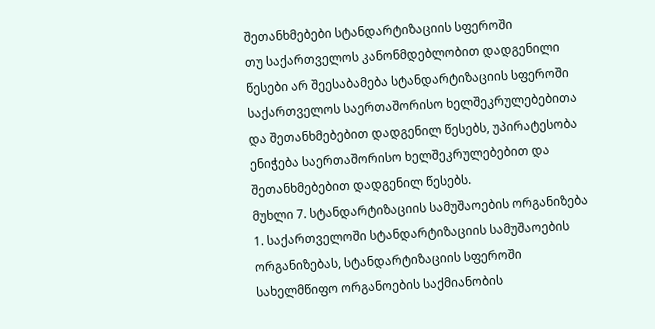შეთანხმებები სტანდარტიზაციის სფეროში
თუ საქართველოს კანონმდებლობით დადგენილი წესები არ შეესაბამება სტანდარტიზაციის სფეროში საქართველოს საერთაშორისო ხელშეკრულებებითა და შეთანხმებებით დადგენილ წესებს, უპირატესობა ენიჭება საერთაშორისო ხელშეკრულებებით და შეთანხმებებით დადგენილ წესებს.
მუხლი 7. სტანდარტიზაციის სამუშაოების ორგანიზება
1. საქართველოში სტანდარტიზაციის სამუშაოების ორგანიზებას, სტანდარტიზაციის სფეროში სახელმწიფო ორგანოების საქმიანობის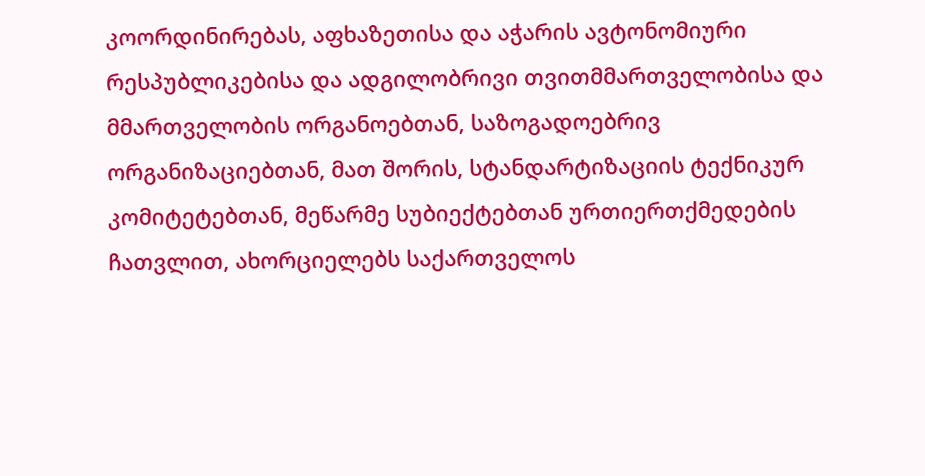კოორდინირებას, აფხაზეთისა და აჭარის ავტონომიური რესპუბლიკებისა და ადგილობრივი თვითმმართველობისა და მმართველობის ორგანოებთან, საზოგადოებრივ ორგანიზაციებთან, მათ შორის, სტანდარტიზაციის ტექნიკურ კომიტეტებთან, მეწარმე სუბიექტებთან ურთიერთქმედების ჩათვლით, ახორციელებს საქართველოს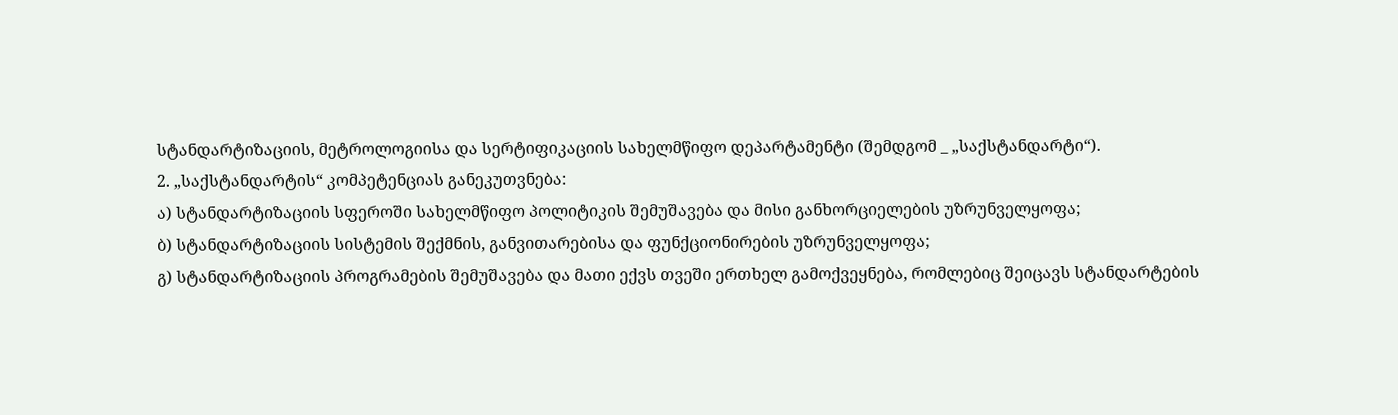სტანდარტიზაციის, მეტროლოგიისა და სერტიფიკაციის სახელმწიფო დეპარტამენტი (შემდგომ _ „საქსტანდარტი“).
2. „საქსტანდარტის“ კომპეტენციას განეკუთვნება:
ა) სტანდარტიზაციის სფეროში სახელმწიფო პოლიტიკის შემუშავება და მისი განხორციელების უზრუნველყოფა;
ბ) სტანდარტიზაციის სისტემის შექმნის, განვითარებისა და ფუნქციონირების უზრუნველყოფა;
გ) სტანდარტიზაციის პროგრამების შემუშავება და მათი ექვს თვეში ერთხელ გამოქვეყნება, რომლებიც შეიცავს სტანდარტების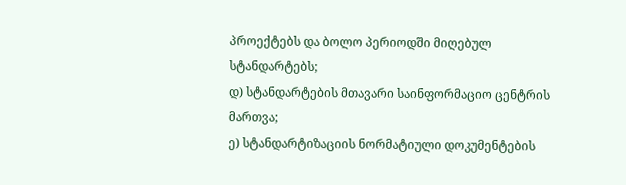პროექტებს და ბოლო პერიოდში მიღებულ სტანდარტებს;
დ) სტანდარტების მთავარი საინფორმაციო ცენტრის მართვა;
ე) სტანდარტიზაციის ნორმატიული დოკუმენტების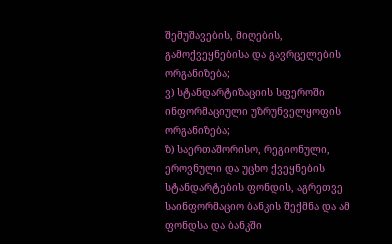შემუშავების, მიღების, გამოქვეყნებისა და გავრცელების ორგანიზება;
ვ) სტანდარტიზაციის სფეროში ინფორმაციული უზრუნველყოფის ორგანიზება;
ზ) საერთაშორისო, რეგიონული, ეროვნული და უცხო ქვეყნების სტანდარტების ფონდის, აგრეთვე საინფორმაციო ბანკის შექმნა და ამ ფონდსა და ბანკში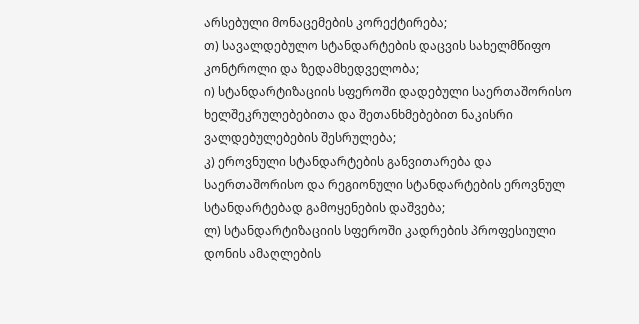არსებული მონაცემების კორექტირება;
თ) სავალდებულო სტანდარტების დაცვის სახელმწიფო კონტროლი და ზედამხედველობა;
ი) სტანდარტიზაციის სფეროში დადებული საერთაშორისო ხელშეკრულებებითა და შეთანხმებებით ნაკისრი ვალდებულებების შესრულება;
კ) ეროვნული სტანდარტების განვითარება და საერთაშორისო და რეგიონული სტანდარტების ეროვნულ სტანდარტებად გამოყენების დაშვება;
ლ) სტანდარტიზაციის სფეროში კადრების პროფესიული დონის ამაღლების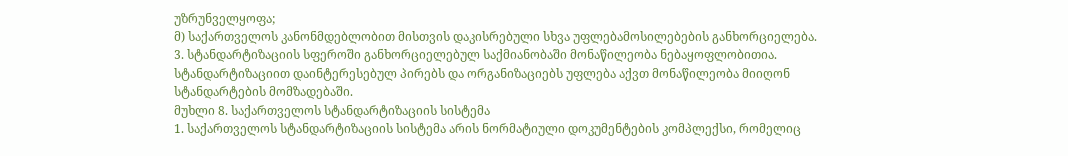უზრუნველყოფა;
მ) საქართველოს კანონმდებლობით მისთვის დაკისრებული სხვა უფლებამოსილებების განხორციელება.
3. სტანდარტიზაციის სფეროში განხორციელებულ საქმიანობაში მონაწილეობა ნებაყოფლობითია. სტანდარტიზაციით დაინტერესებულ პირებს და ორგანიზაციებს უფლება აქვთ მონაწილეობა მიიღონ სტანდარტების მომზადებაში.
მუხლი 8. საქართველოს სტანდარტიზაციის სისტემა
1. საქართველოს სტანდარტიზაციის სისტემა არის ნორმატიული დოკუმენტების კომპლექსი, რომელიც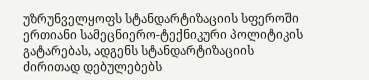უზრუნველყოფს სტანდარტიზაციის სფეროში ერთიანი სამეცნიერო-ტექნიკური პოლიტიკის გატარებას, ადგენს სტანდარტიზაციის ძირითად დებულებებს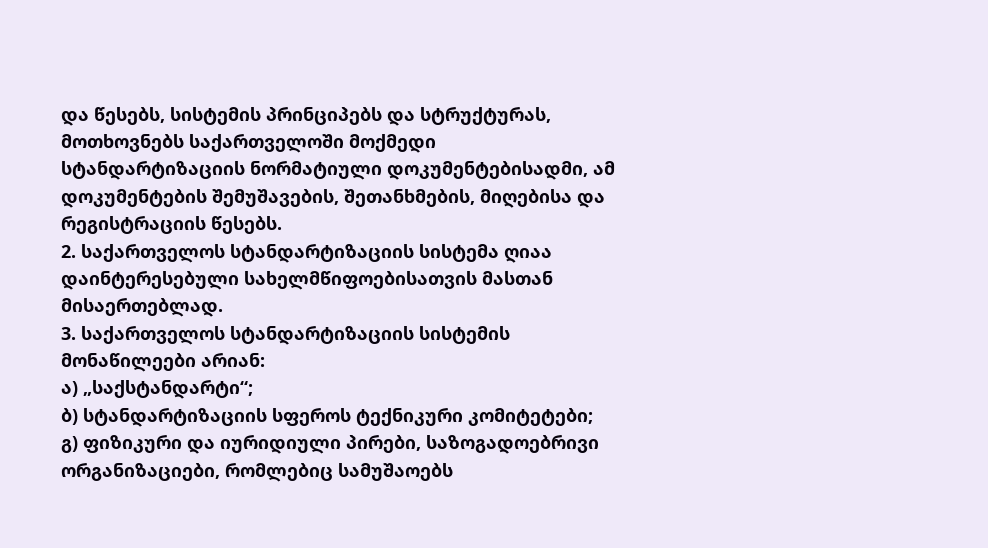და წესებს, სისტემის პრინციპებს და სტრუქტურას, მოთხოვნებს საქართველოში მოქმედი სტანდარტიზაციის ნორმატიული დოკუმენტებისადმი, ამ დოკუმენტების შემუშავების, შეთანხმების, მიღებისა და რეგისტრაციის წესებს.
2. საქართველოს სტანდარტიზაციის სისტემა ღიაა დაინტერესებული სახელმწიფოებისათვის მასთან მისაერთებლად.
3. საქართველოს სტანდარტიზაციის სისტემის მონაწილეები არიან:
ა) „საქსტანდარტი“;
ბ) სტანდარტიზაციის სფეროს ტექნიკური კომიტეტები;
გ) ფიზიკური და იურიდიული პირები, საზოგადოებრივი ორგანიზაციები, რომლებიც სამუშაოებს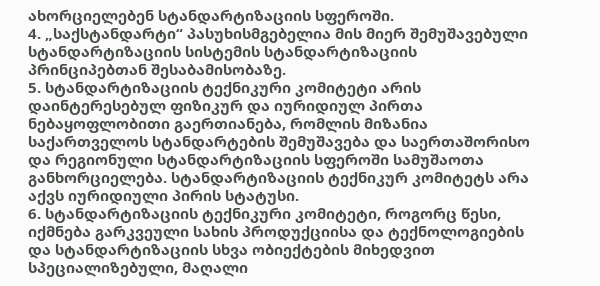ახორციელებენ სტანდარტიზაციის სფეროში.
4. „საქსტანდარტი“ პასუხისმგებელია მის მიერ შემუშავებული სტანდარტიზაციის სისტემის სტანდარტიზაციის პრინციპებთან შესაბამისობაზე.
5. სტანდარტიზაციის ტექნიკური კომიტეტი არის დაინტერესებულ ფიზიკურ და იურიდიულ პირთა ნებაყოფლობითი გაერთიანება, რომლის მიზანია საქართველოს სტანდარტების შემუშავება და საერთაშორისო და რეგიონული სტანდარტიზაციის სფეროში სამუშაოთა განხორციელება. სტანდარტიზაციის ტექნიკურ კომიტეტს არა აქვს იურიდიული პირის სტატუსი.
6. სტანდარტიზაციის ტექნიკური კომიტეტი, როგორც წესი, იქმნება გარკვეული სახის პროდუქციისა და ტექნოლოგიების და სტანდარტიზაციის სხვა ობიექტების მიხედვით სპეციალიზებული, მაღალი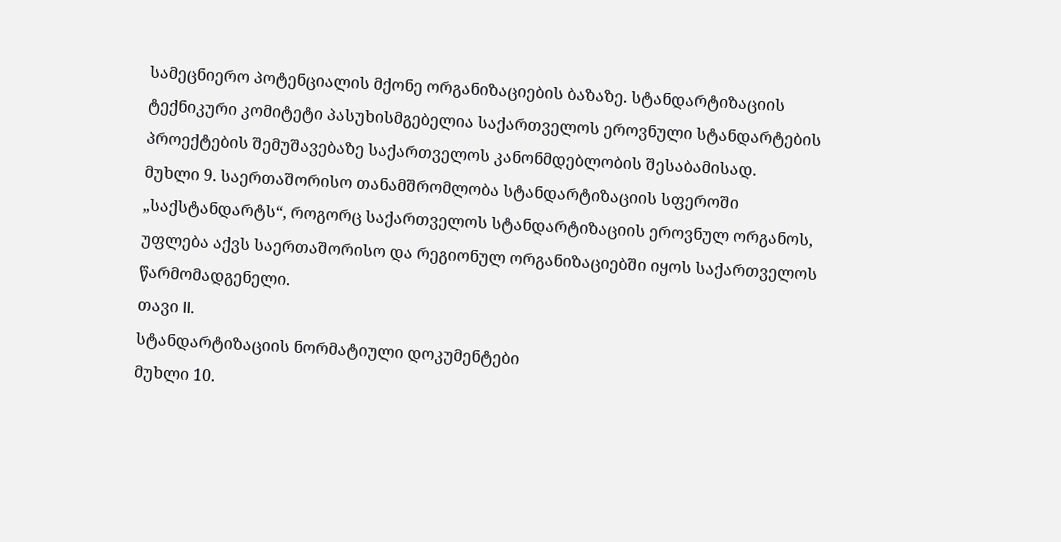სამეცნიერო პოტენციალის მქონე ორგანიზაციების ბაზაზე. სტანდარტიზაციის ტექნიკური კომიტეტი პასუხისმგებელია საქართველოს ეროვნული სტანდარტების პროექტების შემუშავებაზე საქართველოს კანონმდებლობის შესაბამისად.
მუხლი 9. საერთაშორისო თანამშრომლობა სტანდარტიზაციის სფეროში
„საქსტანდარტს“, როგორც საქართველოს სტანდარტიზაციის ეროვნულ ორგანოს, უფლება აქვს საერთაშორისო და რეგიონულ ორგანიზაციებში იყოს საქართველოს წარმომადგენელი.
თავი II.
სტანდარტიზაციის ნორმატიული დოკუმენტები
მუხლი 10.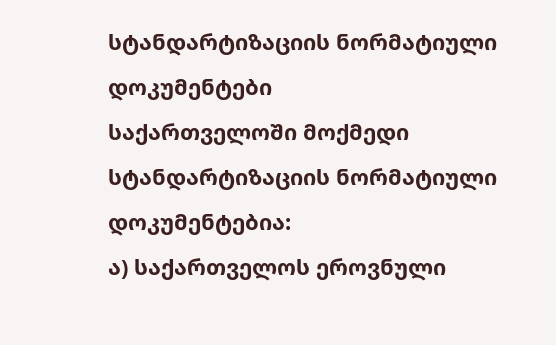სტანდარტიზაციის ნორმატიული დოკუმენტები
საქართველოში მოქმედი სტანდარტიზაციის ნორმატიული დოკუმენტებია:
ა) საქართველოს ეროვნული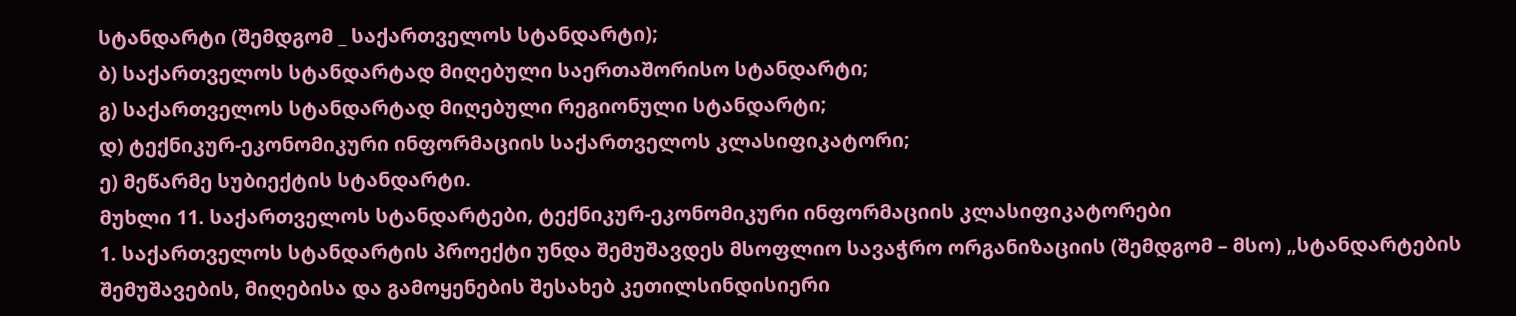სტანდარტი (შემდგომ _ საქართველოს სტანდარტი);
ბ) საქართველოს სტანდარტად მიღებული საერთაშორისო სტანდარტი;
გ) საქართველოს სტანდარტად მიღებული რეგიონული სტანდარტი;
დ) ტექნიკურ-ეკონომიკური ინფორმაციის საქართველოს კლასიფიკატორი;
ე) მეწარმე სუბიექტის სტანდარტი.
მუხლი 11. საქართველოს სტანდარტები, ტექნიკურ-ეკონომიკური ინფორმაციის კლასიფიკატორები
1. საქართველოს სტანდარტის პროექტი უნდა შემუშავდეს მსოფლიო სავაჭრო ორგანიზაციის (შემდგომ – მსო) „სტანდარტების შემუშავების, მიღებისა და გამოყენების შესახებ კეთილსინდისიერი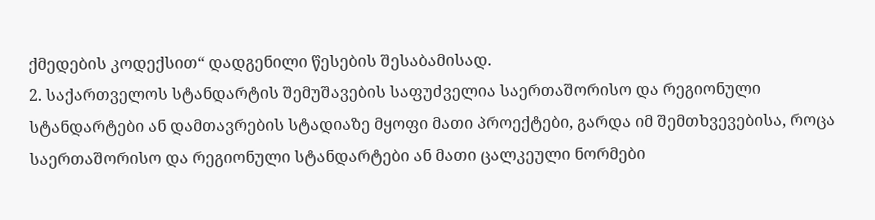ქმედების კოდექსით“ დადგენილი წესების შესაბამისად.
2. საქართველოს სტანდარტის შემუშავების საფუძველია საერთაშორისო და რეგიონული სტანდარტები ან დამთავრების სტადიაზე მყოფი მათი პროექტები, გარდა იმ შემთხვევებისა, როცა საერთაშორისო და რეგიონული სტანდარტები ან მათი ცალკეული ნორმები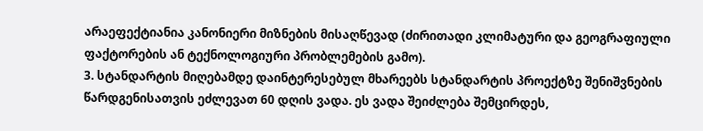არაეფექტიანია კანონიერი მიზნების მისაღწევად (ძირითადი კლიმატური და გეოგრაფიული ფაქტორების ან ტექნოლოგიური პრობლემების გამო).
3. სტანდარტის მიღებამდე დაინტერესებულ მხარეებს სტანდარტის პროექტზე შენიშვნების წარდგენისათვის ეძლევათ 60 დღის ვადა. ეს ვადა შეიძლება შემცირდეს,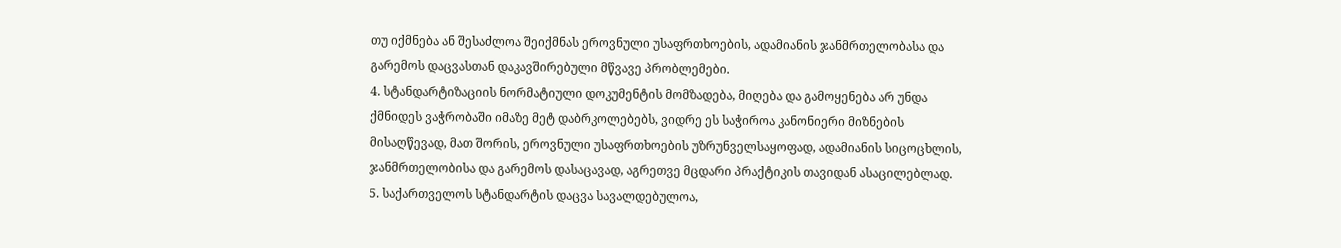თუ იქმნება ან შესაძლოა შეიქმნას ეროვნული უსაფრთხოების, ადამიანის ჯანმრთელობასა და გარემოს დაცვასთან დაკავშირებული მწვავე პრობლემები.
4. სტანდარტიზაციის ნორმატიული დოკუმენტის მომზადება, მიღება და გამოყენება არ უნდა ქმნიდეს ვაჭრობაში იმაზე მეტ დაბრკოლებებს, ვიდრე ეს საჭიროა კანონიერი მიზნების მისაღწევად, მათ შორის, ეროვნული უსაფრთხოების უზრუნველსაყოფად, ადამიანის სიცოცხლის, ჯანმრთელობისა და გარემოს დასაცავად, აგრეთვე მცდარი პრაქტიკის თავიდან ასაცილებლად.
5. საქართველოს სტანდარტის დაცვა სავალდებულოა,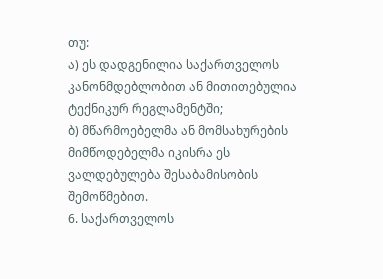თუ:
ა) ეს დადგენილია საქართველოს კანონმდებლობით ან მითითებულია ტექნიკურ რეგლამენტში;
ბ) მწარმოებელმა ან მომსახურების მიმწოდებელმა იკისრა ეს ვალდებულება შესაბამისობის შემოწმებით.
6. საქართველოს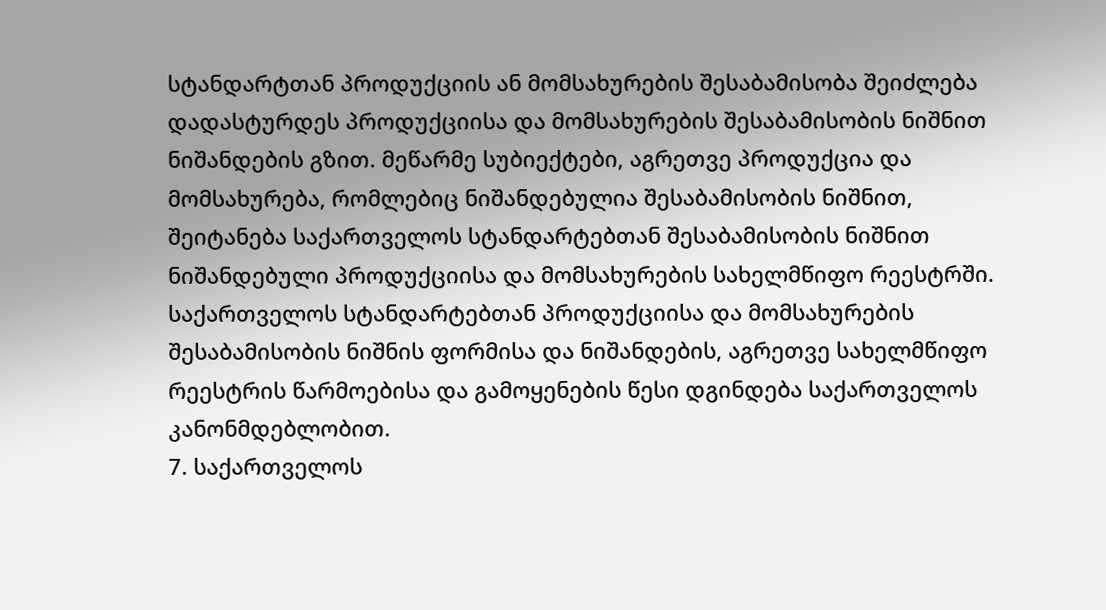სტანდარტთან პროდუქციის ან მომსახურების შესაბამისობა შეიძლება დადასტურდეს პროდუქციისა და მომსახურების შესაბამისობის ნიშნით ნიშანდების გზით. მეწარმე სუბიექტები, აგრეთვე პროდუქცია და მომსახურება, რომლებიც ნიშანდებულია შესაბამისობის ნიშნით, შეიტანება საქართველოს სტანდარტებთან შესაბამისობის ნიშნით ნიშანდებული პროდუქციისა და მომსახურების სახელმწიფო რეესტრში. საქართველოს სტანდარტებთან პროდუქციისა და მომსახურების შესაბამისობის ნიშნის ფორმისა და ნიშანდების, აგრეთვე სახელმწიფო რეესტრის წარმოებისა და გამოყენების წესი დგინდება საქართველოს კანონმდებლობით.
7. საქართველოს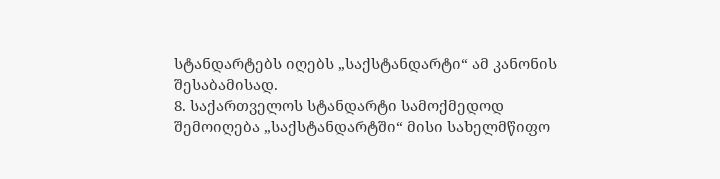სტანდარტებს იღებს „საქსტანდარტი“ ამ კანონის შესაბამისად.
8. საქართველოს სტანდარტი სამოქმედოდ შემოიღება „საქსტანდარტში“ მისი სახელმწიფო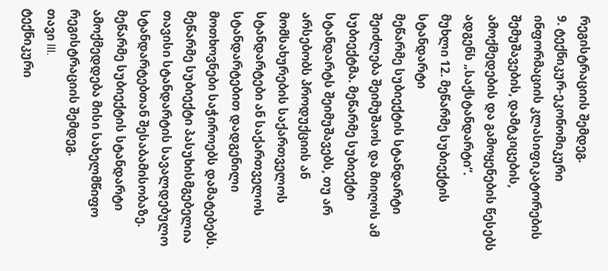რეგისტრაციის შემდეგ.
9. ტექნიკურ-ეკონომიკური ინფორმაციის კლასიფიკატორების შემუშავების, დამტკიცების, ამოქმედების და გამოყენების წესებს ადგენს „საქსტანდარტი“.
მუხლი 12. მეწარმე სუბიექტის სტანდარტი
მეწარმე სუბიექტის სტანდარტი შეიძლება შეიმუშაოს და მიიღოს ამ სუბიექტმა. მეწარმე სუბიექტი სტანდარტს შეიმუშავებს, თუ არ არსებობს პროდუქციის ან მომსახურების საქართველოს სტანდარტები ან საქართველოს სტანდარტებით დადგენილი მოთხოვნები საჭიროებს დამატებებს. მეწარმე სუბიექტი პასუხისმგებელია თავისი სტანდარტის სავალდებულო სტანდარტებთან შესაბამისობაზე. მეწარმე სუბიექტის სტანდარტი ამოქმედდება მისი სახელმწიფო რეგისტრაციის შემდეგ.
თავი III.
ტექნიკური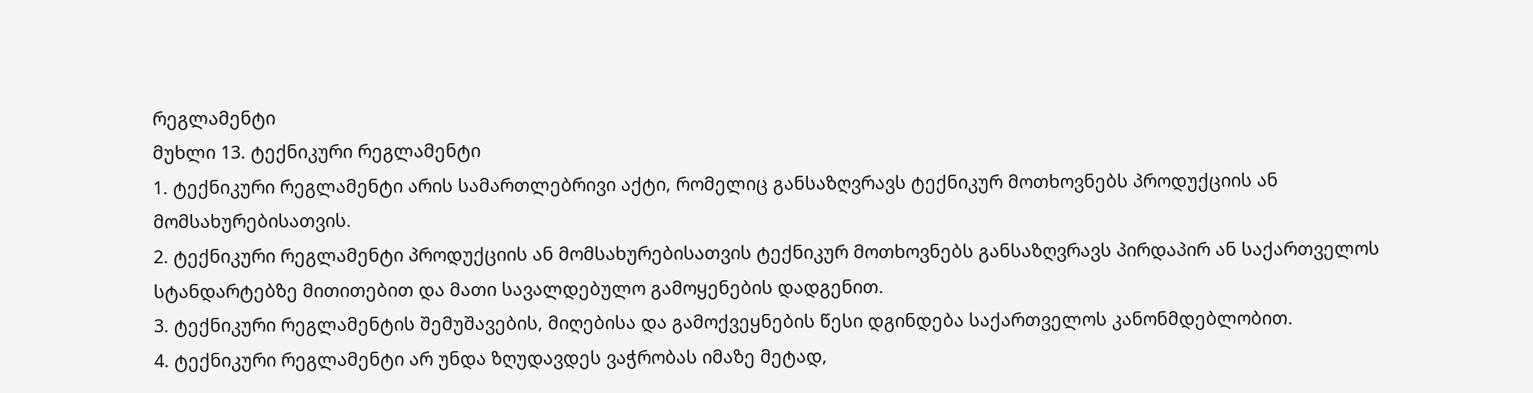რეგლამენტი
მუხლი 13. ტექნიკური რეგლამენტი
1. ტექნიკური რეგლამენტი არის სამართლებრივი აქტი, რომელიც განსაზღვრავს ტექნიკურ მოთხოვნებს პროდუქციის ან მომსახურებისათვის.
2. ტექნიკური რეგლამენტი პროდუქციის ან მომსახურებისათვის ტექნიკურ მოთხოვნებს განსაზღვრავს პირდაპირ ან საქართველოს სტანდარტებზე მითითებით და მათი სავალდებულო გამოყენების დადგენით.
3. ტექნიკური რეგლამენტის შემუშავების, მიღებისა და გამოქვეყნების წესი დგინდება საქართველოს კანონმდებლობით.
4. ტექნიკური რეგლამენტი არ უნდა ზღუდავდეს ვაჭრობას იმაზე მეტად,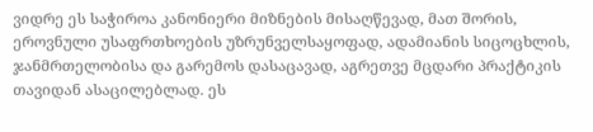ვიდრე ეს საჭიროა კანონიერი მიზნების მისაღწევად, მათ შორის, ეროვნული უსაფრთხოების უზრუნველსაყოფად, ადამიანის სიცოცხლის, ჯანმრთელობისა და გარემოს დასაცავად, აგრეთვე მცდარი პრაქტიკის თავიდან ასაცილებლად. ეს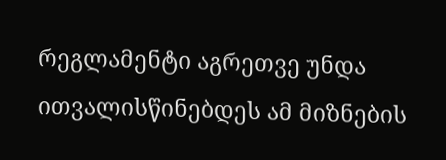რეგლამენტი აგრეთვე უნდა ითვალისწინებდეს ამ მიზნების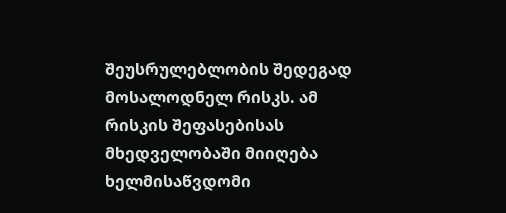შეუსრულებლობის შედეგად მოსალოდნელ რისკს. ამ რისკის შეფასებისას მხედველობაში მიიღება ხელმისაწვდომი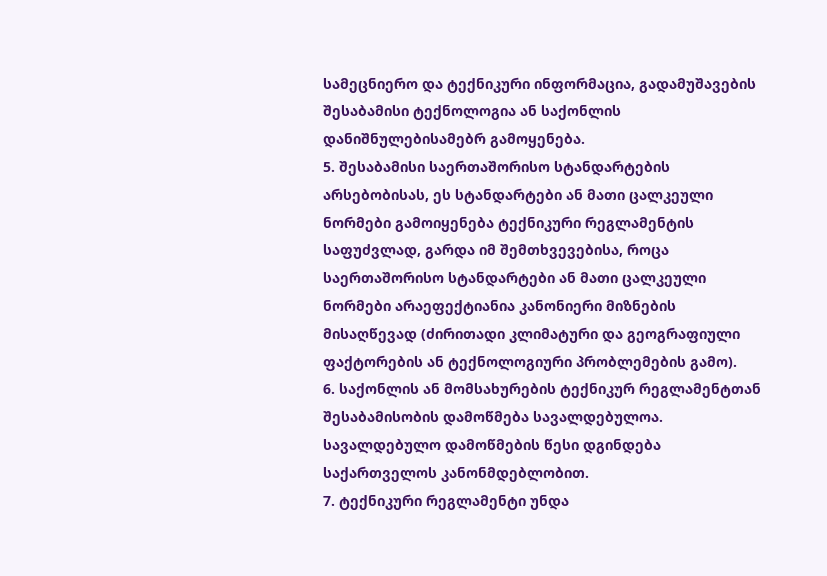სამეცნიერო და ტექნიკური ინფორმაცია, გადამუშავების შესაბამისი ტექნოლოგია ან საქონლის დანიშნულებისამებრ გამოყენება.
5. შესაბამისი საერთაშორისო სტანდარტების არსებობისას, ეს სტანდარტები ან მათი ცალკეული ნორმები გამოიყენება ტექნიკური რეგლამენტის საფუძვლად, გარდა იმ შემთხვევებისა, როცა საერთაშორისო სტანდარტები ან მათი ცალკეული ნორმები არაეფექტიანია კანონიერი მიზნების მისაღწევად (ძირითადი კლიმატური და გეოგრაფიული ფაქტორების ან ტექნოლოგიური პრობლემების გამო).
6. საქონლის ან მომსახურების ტექნიკურ რეგლამენტთან შესაბამისობის დამოწმება სავალდებულოა. სავალდებულო დამოწმების წესი დგინდება საქართველოს კანონმდებლობით.
7. ტექნიკური რეგლამენტი უნდა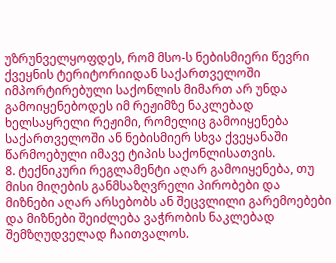უზრუნველყოფდეს, რომ მსო-ს ნებისმიერი წევრი ქვეყნის ტერიტორიიდან საქართველოში იმპორტირებული საქონლის მიმართ არ უნდა გამოიყენებოდეს იმ რეჟიმზე ნაკლებად ხელსაყრელი რეჟიმი, რომელიც გამოიყენება საქართველოში ან ნებისმიერ სხვა ქვეყანაში წარმოებული იმავე ტიპის საქონლისათვის.
8. ტექნიკური რეგლამენტი აღარ გამოიყენება, თუ მისი მიღების განმსაზღვრელი პირობები და მიზნები აღარ არსებობს ან შეცვლილი გარემოებები და მიზნები შეიძლება ვაჭრობის ნაკლებად შემზღუდველად ჩაითვალოს.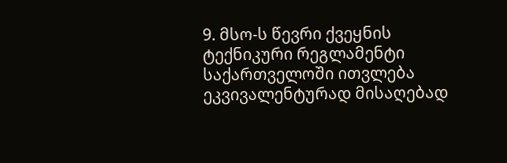9. მსო-ს წევრი ქვეყნის ტექნიკური რეგლამენტი საქართველოში ითვლება ეკვივალენტურად მისაღებად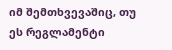იმ შემთხვევაშიც, თუ ეს რეგლამენტი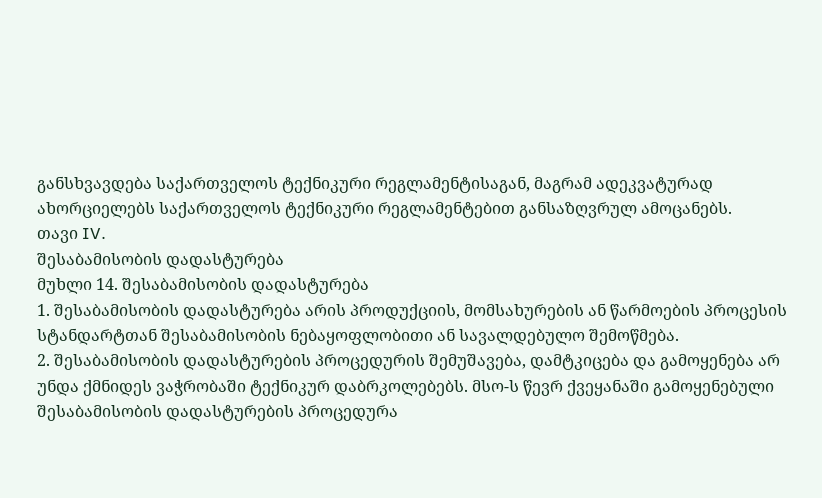განსხვავდება საქართველოს ტექნიკური რეგლამენტისაგან, მაგრამ ადეკვატურად ახორციელებს საქართველოს ტექნიკური რეგლამენტებით განსაზღვრულ ამოცანებს.
თავი IV.
შესაბამისობის დადასტურება
მუხლი 14. შესაბამისობის დადასტურება
1. შესაბამისობის დადასტურება არის პროდუქციის, მომსახურების ან წარმოების პროცესის სტანდარტთან შესაბამისობის ნებაყოფლობითი ან სავალდებულო შემოწმება.
2. შესაბამისობის დადასტურების პროცედურის შემუშავება, დამტკიცება და გამოყენება არ უნდა ქმნიდეს ვაჭრობაში ტექნიკურ დაბრკოლებებს. მსო-ს წევრ ქვეყანაში გამოყენებული შესაბამისობის დადასტურების პროცედურა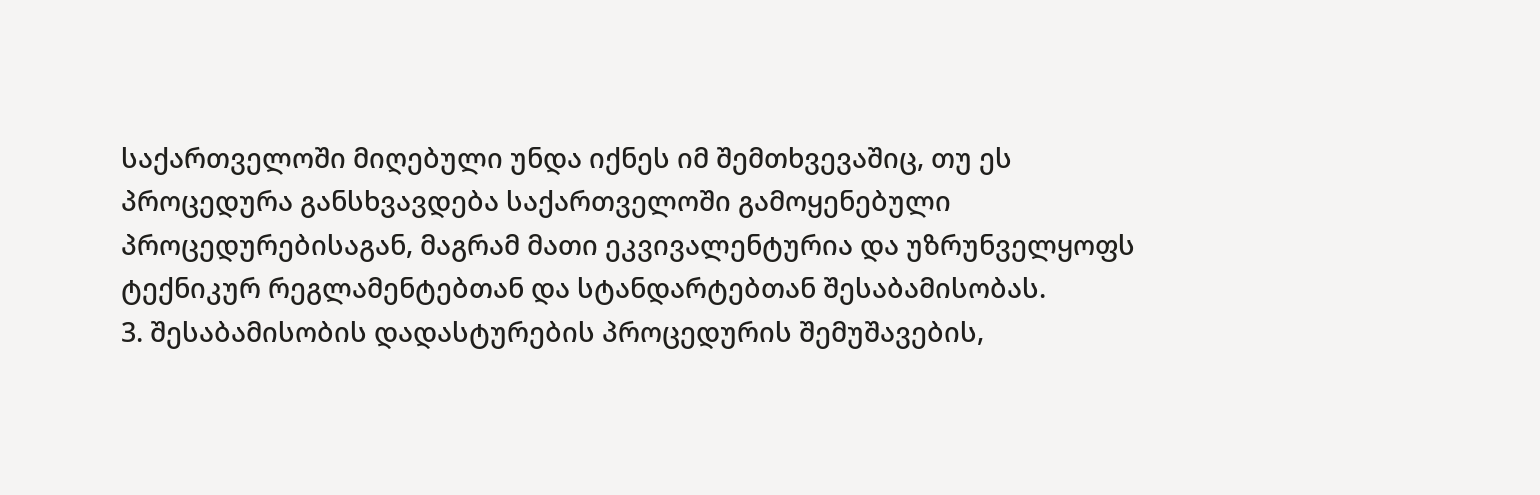საქართველოში მიღებული უნდა იქნეს იმ შემთხვევაშიც, თუ ეს პროცედურა განსხვავდება საქართველოში გამოყენებული პროცედურებისაგან, მაგრამ მათი ეკვივალენტურია და უზრუნველყოფს ტექნიკურ რეგლამენტებთან და სტანდარტებთან შესაბამისობას.
3. შესაბამისობის დადასტურების პროცედურის შემუშავების,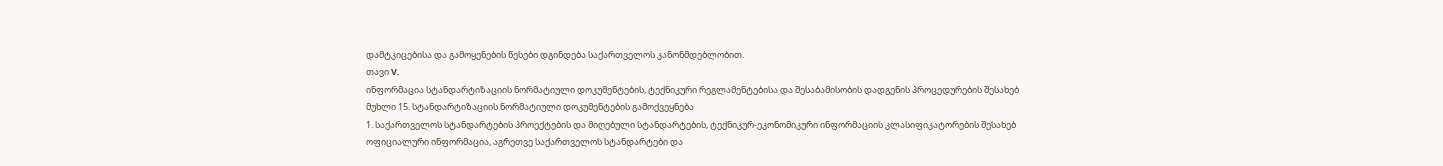დამტკიცებისა და გამოყენების წესები დგინდება საქართველოს კანონმდებლობით.
თავი V.
ინფორმაცია სტანდარტიზაციის ნორმატიული დოკუმენტების, ტექნიკური რეგლამენტებისა და შესაბამისობის დადგენის პროცედურების შესახებ
მუხლი 15. სტანდარტიზაციის ნორმატიული დოკუმენტების გამოქვეყნება
1. საქართველოს სტანდარტების პროექტების და მიღებული სტანდარტების, ტექნიკურ-ეკონომიკური ინფორმაციის კლასიფიკატორების შესახებ ოფიციალური ინფორმაცია, აგრეთვე საქართველოს სტანდარტები და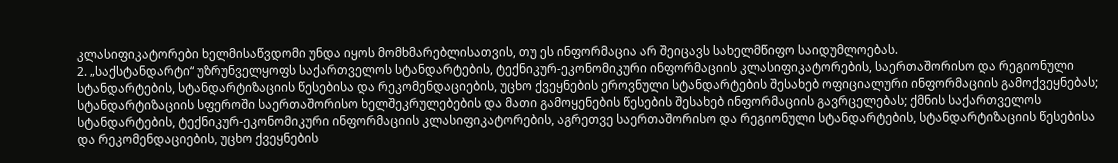კლასიფიკატორები ხელმისაწვდომი უნდა იყოს მომხმარებლისათვის, თუ ეს ინფორმაცია არ შეიცავს სახელმწიფო საიდუმლოებას.
2. „საქსტანდარტი“ უზრუნველყოფს საქართველოს სტანდარტების, ტექნიკურ-ეკონომიკური ინფორმაციის კლასიფიკატორების, საერთაშორისო და რეგიონული სტანდარტების, სტანდარტიზაციის წესებისა და რეკომენდაციების, უცხო ქვეყნების ეროვნული სტანდარტების შესახებ ოფიციალური ინფორმაციის გამოქვეყნებას; სტანდარტიზაციის სფეროში საერთაშორისო ხელშეკრულებების და მათი გამოყენების წესების შესახებ ინფორმაციის გავრცელებას; ქმნის საქართველოს სტანდარტების, ტექნიკურ-ეკონომიკური ინფორმაციის კლასიფიკატორების, აგრეთვე საერთაშორისო და რეგიონული სტანდარტების, სტანდარტიზაციის წესებისა და რეკომენდაციების, უცხო ქვეყნების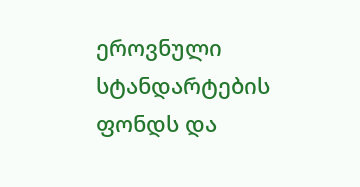ეროვნული სტანდარტების ფონდს და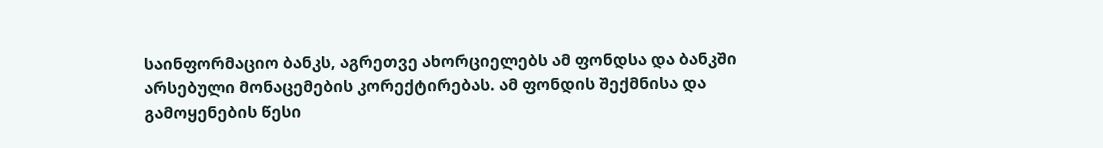საინფორმაციო ბანკს, აგრეთვე ახორციელებს ამ ფონდსა და ბანკში არსებული მონაცემების კორექტირებას. ამ ფონდის შექმნისა და გამოყენების წესი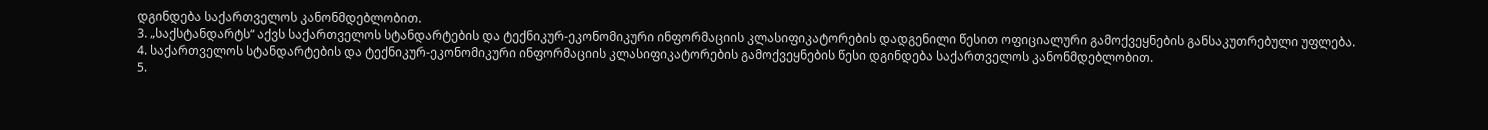დგინდება საქართველოს კანონმდებლობით.
3. „საქსტანდარტს“ აქვს საქართველოს სტანდარტების და ტექნიკურ-ეკონომიკური ინფორმაციის კლასიფიკატორების დადგენილი წესით ოფიციალური გამოქვეყნების განსაკუთრებული უფლება.
4. საქართველოს სტანდარტების და ტექნიკურ-ეკონომიკური ინფორმაციის კლასიფიკატორების გამოქვეყნების წესი დგინდება საქართველოს კანონმდებლობით.
5.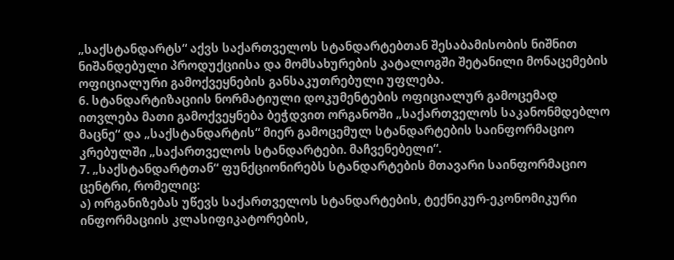„საქსტანდარტს“ აქვს საქართველოს სტანდარტებთან შესაბამისობის ნიშნით ნიშანდებული პროდუქციისა და მომსახურების კატალოგში შეტანილი მონაცემების ოფიციალური გამოქვეყნების განსაკუთრებული უფლება.
6. სტანდარტიზაციის ნორმატიული დოკუმენტების ოფიციალურ გამოცემად ითვლება მათი გამოქვეყნება ბეჭდვით ორგანოში „საქართველოს საკანონმდებლო მაცნე“ და „საქსტანდარტის“ მიერ გამოცემულ სტანდარტების საინფორმაციო კრებულში „საქართველოს სტანდარტები. მაჩვენებელი“.
7. „საქსტანდარტთან“ ფუნქციონირებს სტანდარტების მთავარი საინფორმაციო ცენტრი, რომელიც:
ა) ორგანიზებას უწევს საქართველოს სტანდარტების, ტექნიკურ-ეკონომიკური ინფორმაციის კლასიფიკატორების,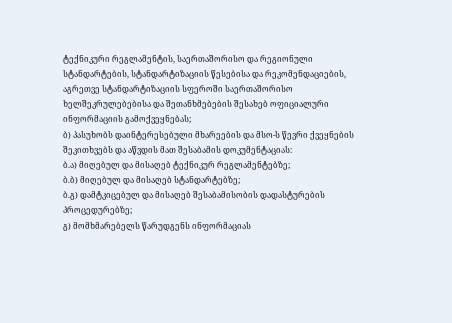ტექნიკური რეგლამენტის, საერთაშორისო და რეგიონული სტანდარტების, სტანდარტიზაციის წესებისა და რეკომენდაციების, აგრეთვე სტანდარტიზაციის სფეროში საერთაშორისო ხელშეკრულებებისა და შეთანხმებების შესახებ ოფიციალური ინფორმაციის გამოქვეყნებას;
ბ) პასუხობს დაინტერესებული მხარეების და მსო-ს წევრი ქვეყნების შეკითხვებს და აწვდის მათ შესაბამის დოკუმენტაციას:
ბ.ა) მიღებულ და მისაღებ ტექნიკურ რეგლამენტებზე;
ბ.ბ) მიღებულ და მისაღებ სტანდარტებზე;
ბ.გ) დამტკიცებულ და მისაღებ შესაბამისობის დადასტურების პროცედურებზე;
გ) მომხმარებელს წარუდგენს ინფორმაციას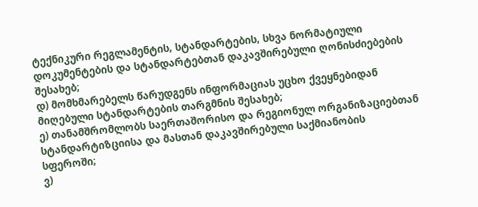ტექნიკური რეგლამენტის, სტანდარტების, სხვა ნორმატიული დოკუმენტების და სტანდარტებთან დაკავშირებული ღონისძიებების შესახებ;
დ) მომხმარებელს წარუდგენს ინფორმაციას უცხო ქვეყნებიდან მიღებული სტანდარტების თარგმნის შესახებ;
ე) თანამშრომლობს საერთაშორისო და რეგიონულ ორგანიზაციებთან სტანდარტიზციისა და მასთან დაკავშირებული საქმიანობის სფეროში;
ვ)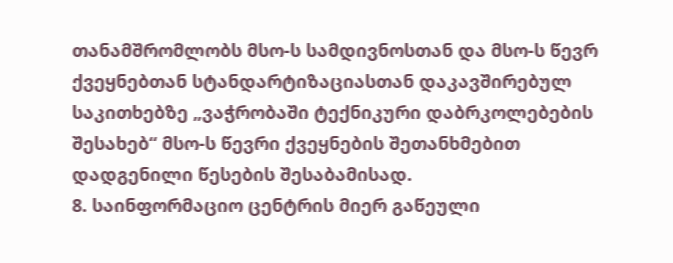თანამშრომლობს მსო-ს სამდივნოსთან და მსო-ს წევრ ქვეყნებთან სტანდარტიზაციასთან დაკავშირებულ საკითხებზე „ვაჭრობაში ტექნიკური დაბრკოლებების შესახებ“ მსო-ს წევრი ქვეყნების შეთანხმებით დადგენილი წესების შესაბამისად.
8. საინფორმაციო ცენტრის მიერ გაწეული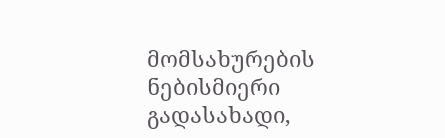მომსახურების ნებისმიერი გადასახადი,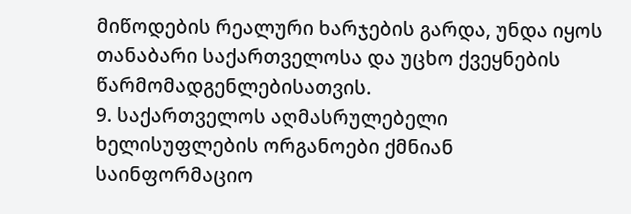მიწოდების რეალური ხარჯების გარდა, უნდა იყოს თანაბარი საქართველოსა და უცხო ქვეყნების წარმომადგენლებისათვის.
9. საქართველოს აღმასრულებელი ხელისუფლების ორგანოები ქმნიან საინფორმაციო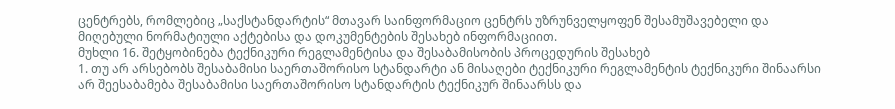ცენტრებს, რომლებიც „საქსტანდარტის“ მთავარ საინფორმაციო ცენტრს უზრუნველყოფენ შესამუშავებელი და მიღებული ნორმატიული აქტებისა და დოკუმენტების შესახებ ინფორმაციით.
მუხლი 16. შეტყობინება ტექნიკური რეგლამენტისა და შესაბამისობის პროცედურის შესახებ
1. თუ არ არსებობს შესაბამისი საერთაშორისო სტანდარტი ან მისაღები ტექნიკური რეგლამენტის ტექნიკური შინაარსი არ შეესაბამება შესაბამისი საერთაშორისო სტანდარტის ტექნიკურ შინაარსს და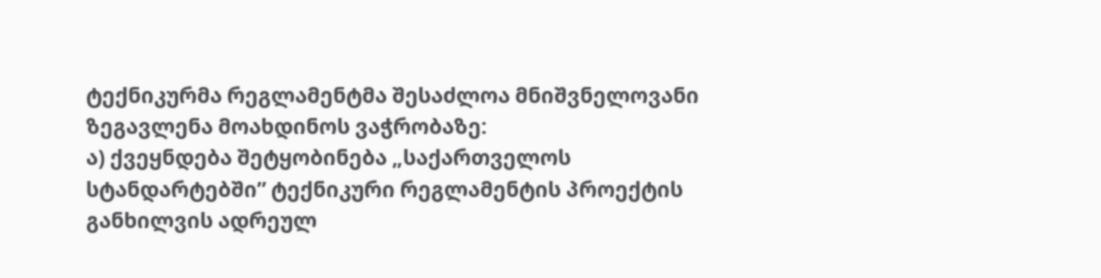ტექნიკურმა რეგლამენტმა შესაძლოა მნიშვნელოვანი ზეგავლენა მოახდინოს ვაჭრობაზე:
ა) ქვეყნდება შეტყობინება „საქართველოს სტანდარტებში” ტექნიკური რეგლამენტის პროექტის განხილვის ადრეულ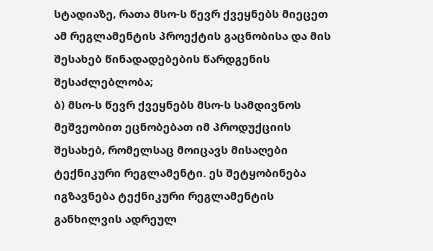სტადიაზე, რათა მსო-ს წევრ ქვეყნებს მიეცეთ ამ რეგლამენტის პროექტის გაცნობისა და მის შესახებ წინადადებების წარდგენის შესაძლებლობა;
ბ) მსო-ს წევრ ქვეყნებს მსო-ს სამდივნოს მეშვეობით ეცნობებათ იმ პროდუქციის შესახებ, რომელსაც მოიცავს მისაღები ტექნიკური რეგლამენტი. ეს შეტყობინება იგზავნება ტექნიკური რეგლამენტის განხილვის ადრეულ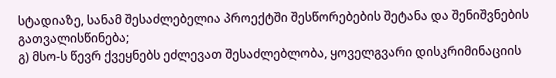სტადიაზე, სანამ შესაძლებელია პროექტში შესწორებების შეტანა და შენიშვნების გათვალისწინება;
გ) მსო-ს წევრ ქვეყნებს ეძლევათ შესაძლებლობა, ყოველგვარი დისკრიმინაციის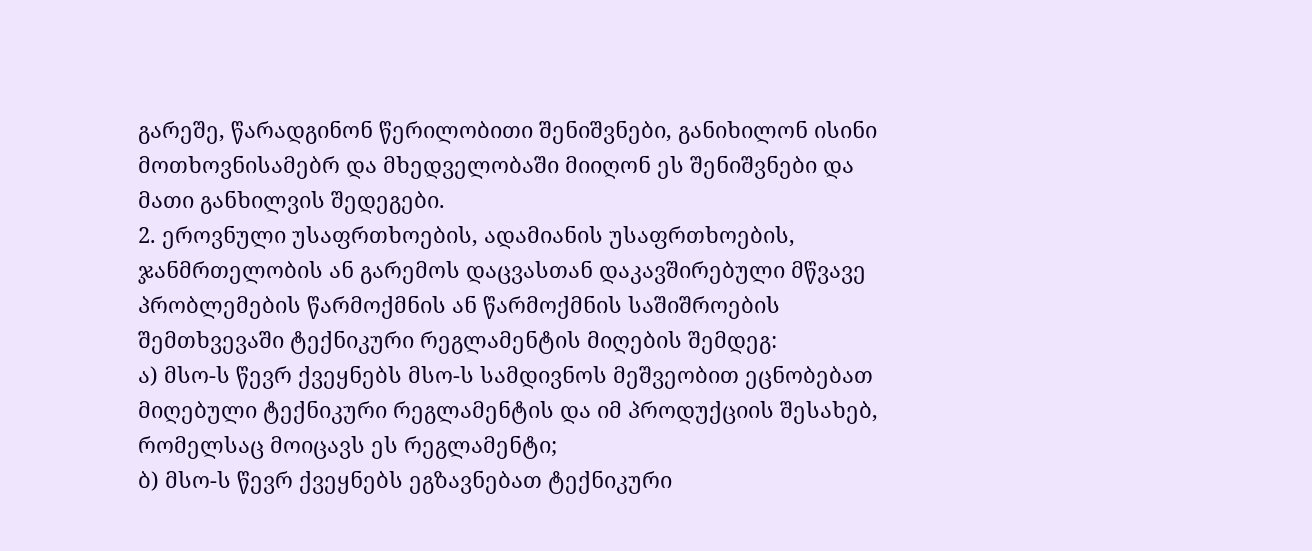გარეშე, წარადგინონ წერილობითი შენიშვნები, განიხილონ ისინი მოთხოვნისამებრ და მხედველობაში მიიღონ ეს შენიშვნები და მათი განხილვის შედეგები.
2. ეროვნული უსაფრთხოების, ადამიანის უსაფრთხოების, ჯანმრთელობის ან გარემოს დაცვასთან დაკავშირებული მწვავე პრობლემების წარმოქმნის ან წარმოქმნის საშიშროების შემთხვევაში ტექნიკური რეგლამენტის მიღების შემდეგ:
ა) მსო-ს წევრ ქვეყნებს მსო-ს სამდივნოს მეშვეობით ეცნობებათ მიღებული ტექნიკური რეგლამენტის და იმ პროდუქციის შესახებ, რომელსაც მოიცავს ეს რეგლამენტი;
ბ) მსო-ს წევრ ქვეყნებს ეგზავნებათ ტექნიკური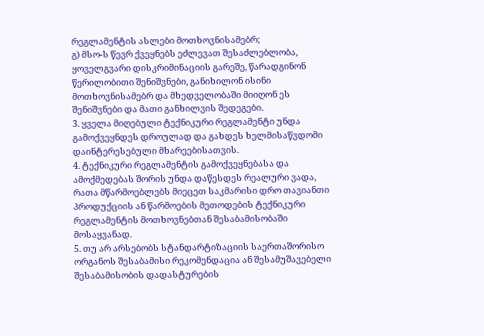რეგლამენტის ასლები მოთხოვნისამებრ;
გ) მსო-ს წევრ ქვეყნებს ეძლევათ შესაძლებლობა, ყოველგვარი დისკრიმინაციის გარეშე, წარადგინონ წერილობითი შენიშვნები, განიხილონ ისინი მოთხოვნისამებრ და მხედველობაში მიიღონ ეს შენიშვნები და მათი განხილვის შედეგები.
3. ყველა მიღებული ტექნიკური რეგლამენტი უნდა გამოქვეყნდეს დროულად და გახდეს ხელმისაწვდომი დაინტერესებული მხარეებისათვის.
4. ტექნიკური რეგლამენტის გამოქვეყნებასა და ამოქმედებას შორის უნდა დაწესდეს რეალური ვადა, რათა მწარმოებლებს მიეცეთ საკმარისი დრო თავიანთი პროდუქციის ან წარმოების მეთოდების ტექნიკური რეგლამენტის მოთხოვნებთან შესაბამისობაში მოსაყვანად.
5. თუ არ არსებობს სტანდარტიზაციის საერთაშორისო ორგანოს შესაბამისი რეკომენდაცია ან შესამუშავებელი შესაბამისობის დადასტურების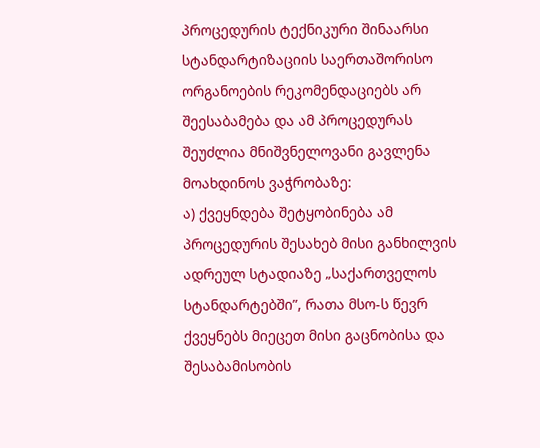პროცედურის ტექნიკური შინაარსი სტანდარტიზაციის საერთაშორისო ორგანოების რეკომენდაციებს არ შეესაბამება და ამ პროცედურას შეუძლია მნიშვნელოვანი გავლენა მოახდინოს ვაჭრობაზე:
ა) ქვეყნდება შეტყობინება ამ პროცედურის შესახებ მისი განხილვის ადრეულ სტადიაზე „საქართველოს სტანდარტებში”, რათა მსო-ს წევრ ქვეყნებს მიეცეთ მისი გაცნობისა და შესაბამისობის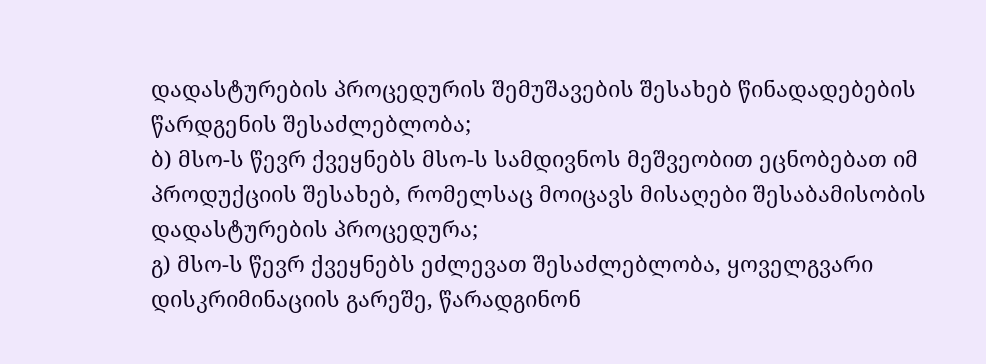დადასტურების პროცედურის შემუშავების შესახებ წინადადებების წარდგენის შესაძლებლობა;
ბ) მსო-ს წევრ ქვეყნებს მსო-ს სამდივნოს მეშვეობით ეცნობებათ იმ პროდუქციის შესახებ, რომელსაც მოიცავს მისაღები შესაბამისობის დადასტურების პროცედურა;
გ) მსო-ს წევრ ქვეყნებს ეძლევათ შესაძლებლობა, ყოველგვარი დისკრიმინაციის გარეშე, წარადგინონ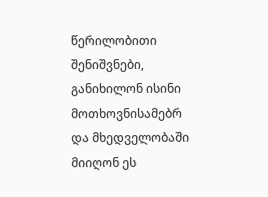წერილობითი შენიშვნები, განიხილონ ისინი მოთხოვნისამებრ და მხედველობაში მიიღონ ეს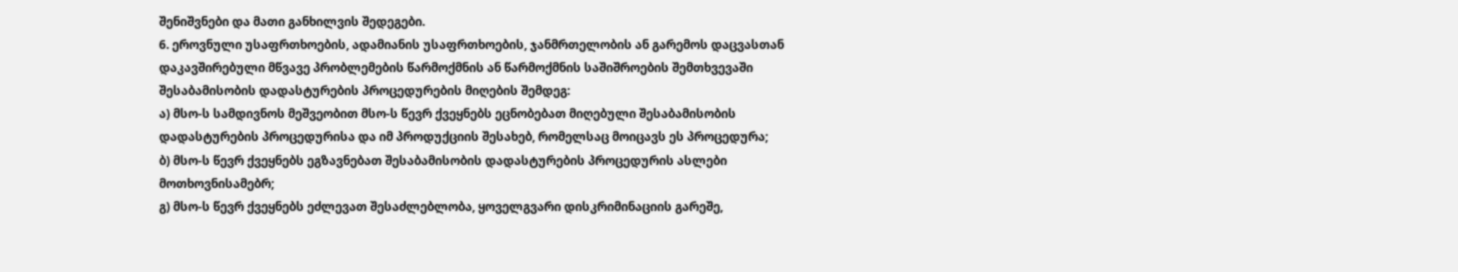შენიშვნები და მათი განხილვის შედეგები.
6. ეროვნული უსაფრთხოების, ადამიანის უსაფრთხოების, ჯანმრთელობის ან გარემოს დაცვასთან დაკავშირებული მწვავე პრობლემების წარმოქმნის ან წარმოქმნის საშიშროების შემთხვევაში შესაბამისობის დადასტურების პროცედურების მიღების შემდეგ:
ა) მსო-ს სამდივნოს მეშვეობით მსო-ს წევრ ქვეყნებს ეცნობებათ მიღებული შესაბამისობის დადასტურების პროცედურისა და იმ პროდუქციის შესახებ, რომელსაც მოიცავს ეს პროცედურა;
ბ) მსო-ს წევრ ქვეყნებს ეგზავნებათ შესაბამისობის დადასტურების პროცედურის ასლები მოთხოვნისამებრ;
გ) მსო-ს წევრ ქვეყნებს ეძლევათ შესაძლებლობა, ყოველგვარი დისკრიმინაციის გარეშე,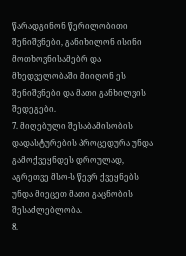წარადგინონ წერილობითი შენიშვნები, განიხილონ ისინი მოთხოვნისამებრ და მხედველობაში მიიღონ ეს შენიშვნები და მათი განხილვის შედეგები.
7. მიღებული შესაბამისობის დადასტურების პროცედურა უნდა გამოქვეყნდეს დროულად, აგრეთვე მსო-ს წევრ ქვეყნებს უნდა მიეცეთ მათი გაცნობის შესაძლებლობა.
8.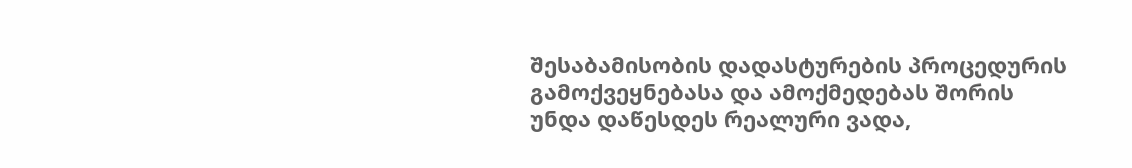შესაბამისობის დადასტურების პროცედურის გამოქვეყნებასა და ამოქმედებას შორის უნდა დაწესდეს რეალური ვადა,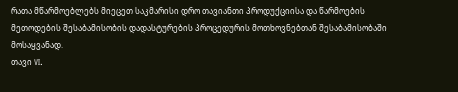რათა მწარმოებლებს მიეცეთ საკმარისი დრო თავიანთი პროდუქციისა და წარმოების მეთოდების შესაბამისობის დადასტურების პროცედურის მოთხოვნებთან შესაბამისობაში მოსაყვანად.
თავი VI.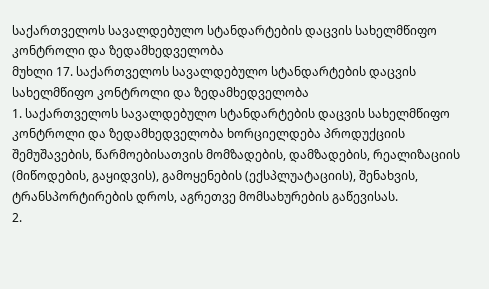საქართველოს სავალდებულო სტანდარტების დაცვის სახელმწიფო კონტროლი და ზედამხედველობა
მუხლი 17. საქართველოს სავალდებულო სტანდარტების დაცვის სახელმწიფო კონტროლი და ზედამხედველობა
1. საქართველოს სავალდებულო სტანდარტების დაცვის სახელმწიფო კონტროლი და ზედამხედველობა ხორციელდება პროდუქციის შემუშავების, წარმოებისათვის მომზადების, დამზადების, რეალიზაციის (მიწოდების, გაყიდვის), გამოყენების (ექსპლუატაციის), შენახვის, ტრანსპორტირების დროს, აგრეთვე მომსახურების გაწევისას.
2.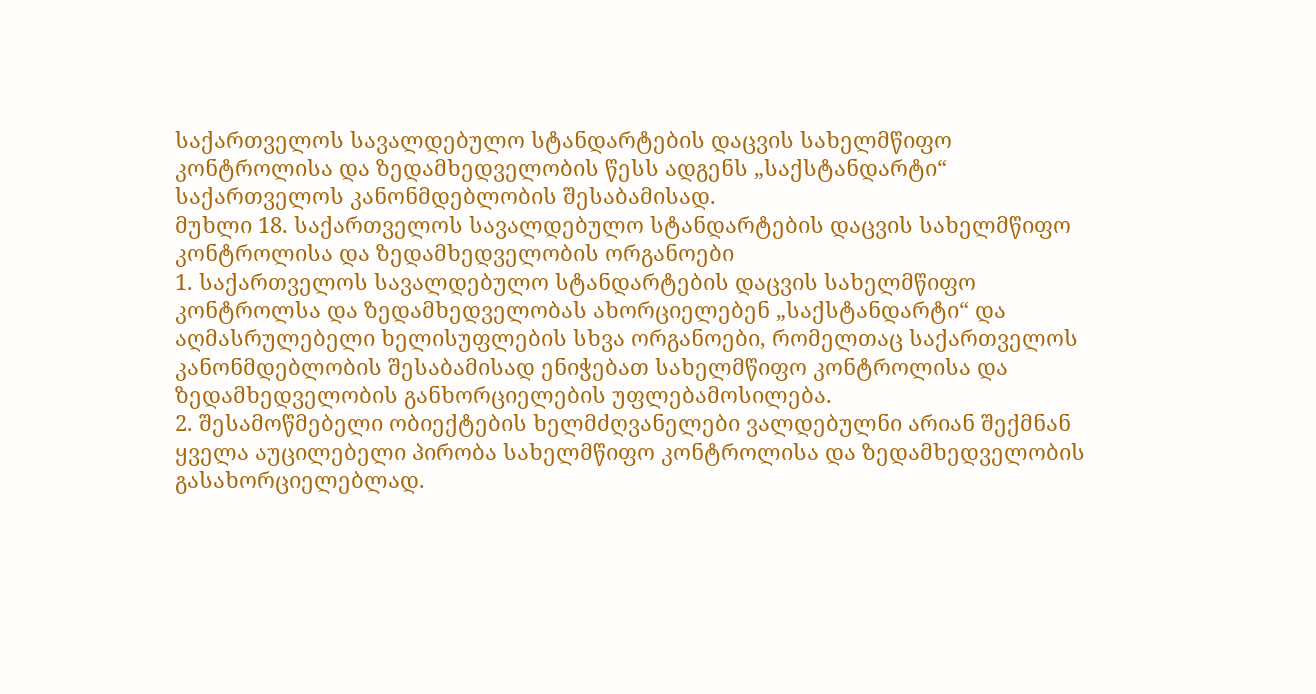საქართველოს სავალდებულო სტანდარტების დაცვის სახელმწიფო კონტროლისა და ზედამხედველობის წესს ადგენს „საქსტანდარტი“ საქართველოს კანონმდებლობის შესაბამისად.
მუხლი 18. საქართველოს სავალდებულო სტანდარტების დაცვის სახელმწიფო კონტროლისა და ზედამხედველობის ორგანოები
1. საქართველოს სავალდებულო სტანდარტების დაცვის სახელმწიფო კონტროლსა და ზედამხედველობას ახორციელებენ „საქსტანდარტი“ და აღმასრულებელი ხელისუფლების სხვა ორგანოები, რომელთაც საქართველოს კანონმდებლობის შესაბამისად ენიჭებათ სახელმწიფო კონტროლისა და ზედამხედველობის განხორციელების უფლებამოსილება.
2. შესამოწმებელი ობიექტების ხელმძღვანელები ვალდებულნი არიან შექმნან ყველა აუცილებელი პირობა სახელმწიფო კონტროლისა და ზედამხედველობის გასახორციელებლად.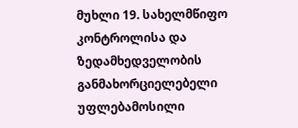მუხლი 19. სახელმწიფო კონტროლისა და ზედამხედველობის განმახორციელებელი უფლებამოსილი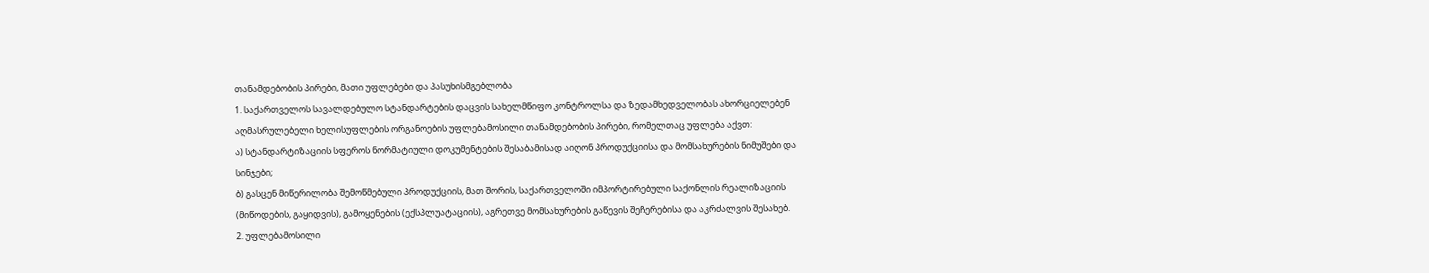თანამდებობის პირები, მათი უფლებები და პასუხისმგებლობა
1. საქართველოს სავალდებულო სტანდარტების დაცვის სახელმწიფო კონტროლსა და ზედამხედველობას ახორციელებენ აღმასრულებელი ხელისუფლების ორგანოების უფლებამოსილი თანამდებობის პირები, რომელთაც უფლება აქვთ:
ა) სტანდარტიზაციის სფეროს ნორმატიული დოკუმენტების შესაბამისად აიღონ პროდუქციისა და მომსახურების ნიმუშები და სინჯები;
ბ) გასცენ მიწერილობა შემოწმებული პროდუქციის, მათ შორის, საქართველოში იმპორტირებული საქონლის რეალიზაციის (მიწოდების, გაყიდვის), გამოყენების (ექსპლუატაციის), აგრეთვე მომსახურების გაწევის შეჩერებისა და აკრძალვის შესახებ.
2. უფლებამოსილი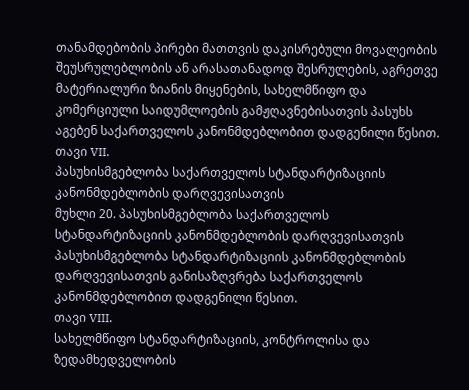თანამდებობის პირები მათთვის დაკისრებული მოვალეობის შეუსრულებლობის ან არასათანადოდ შესრულების, აგრეთვე მატერიალური ზიანის მიყენების, სახელმწიფო და კომერციული საიდუმლოების გამჟღავნებისათვის პასუხს აგებენ საქართველოს კანონმდებლობით დადგენილი წესით.
თავი VII.
პასუხისმგებლობა საქართველოს სტანდარტიზაციის კანონმდებლობის დარღვევისათვის
მუხლი 20. პასუხისმგებლობა საქართველოს სტანდარტიზაციის კანონმდებლობის დარღვევისათვის
პასუხისმგებლობა სტანდარტიზაციის კანონმდებლობის დარღვევისათვის განისაზღვრება საქართველოს კანონმდებლობით დადგენილი წესით.
თავი VIII.
სახელმწიფო სტანდარტიზაციის, კონტროლისა და ზედამხედველობის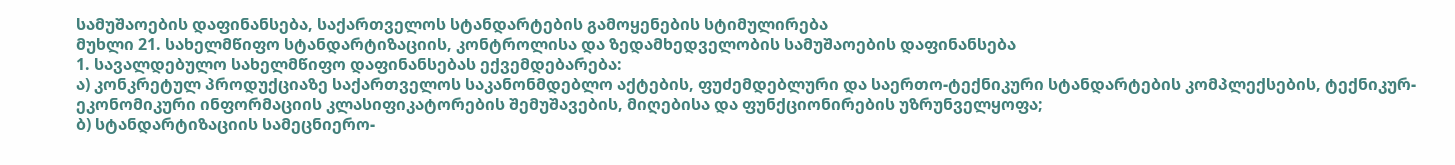სამუშაოების დაფინანსება, საქართველოს სტანდარტების გამოყენების სტიმულირება
მუხლი 21. სახელმწიფო სტანდარტიზაციის, კონტროლისა და ზედამხედველობის სამუშაოების დაფინანსება
1. სავალდებულო სახელმწიფო დაფინანსებას ექვემდებარება:
ა) კონკრეტულ პროდუქციაზე საქართველოს საკანონმდებლო აქტების, ფუძემდებლური და საერთო-ტექნიკური სტანდარტების კომპლექსების, ტექნიკურ-ეკონომიკური ინფორმაციის კლასიფიკატორების შემუშავების, მიღებისა და ფუნქციონირების უზრუნველყოფა;
ბ) სტანდარტიზაციის სამეცნიერო-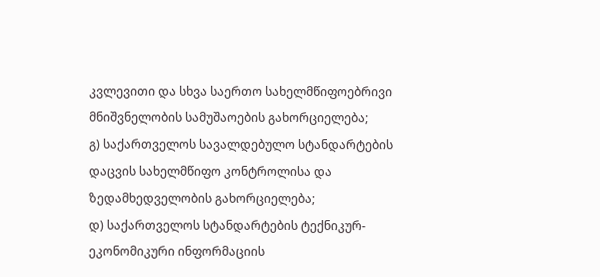კვლევითი და სხვა საერთო სახელმწიფოებრივი მნიშვნელობის სამუშაოების გახორციელება;
გ) საქართველოს სავალდებულო სტანდარტების დაცვის სახელმწიფო კონტროლისა და ზედამხედველობის გახორციელება;
დ) საქართველოს სტანდარტების ტექნიკურ-ეკონომიკური ინფორმაციის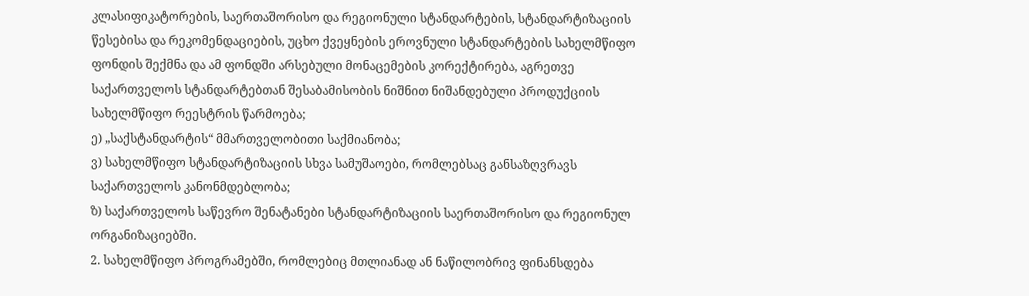კლასიფიკატორების, საერთაშორისო და რეგიონული სტანდარტების, სტანდარტიზაციის წესებისა და რეკომენდაციების, უცხო ქვეყნების ეროვნული სტანდარტების სახელმწიფო ფონდის შექმნა და ამ ფონდში არსებული მონაცემების კორექტირება, აგრეთვე საქართველოს სტანდარტებთან შესაბამისობის ნიშნით ნიშანდებული პროდუქციის სახელმწიფო რეესტრის წარმოება;
ე) „საქსტანდარტის“ მმართველობითი საქმიანობა;
ვ) სახელმწიფო სტანდარტიზაციის სხვა სამუშაოები, რომლებსაც განსაზღვრავს საქართველოს კანონმდებლობა;
ზ) საქართველოს საწევრო შენატანები სტანდარტიზაციის საერთაშორისო და რეგიონულ ორგანიზაციებში.
2. სახელმწიფო პროგრამებში, რომლებიც მთლიანად ან ნაწილობრივ ფინანსდება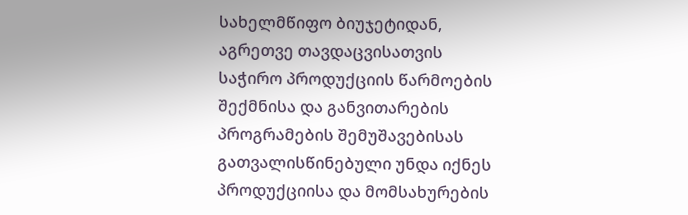სახელმწიფო ბიუჯეტიდან, აგრეთვე თავდაცვისათვის საჭირო პროდუქციის წარმოების შექმნისა და განვითარების პროგრამების შემუშავებისას გათვალისწინებული უნდა იქნეს პროდუქციისა და მომსახურების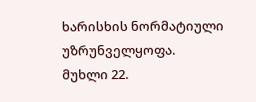ხარისხის ნორმატიული უზრუნველყოფა.
მუხლი 22.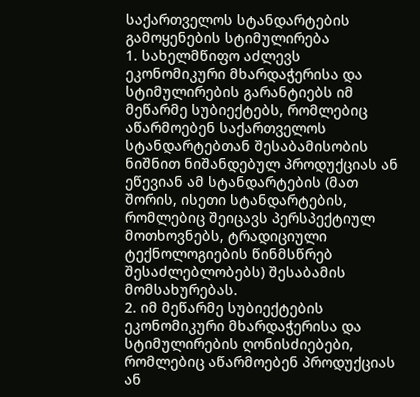საქართველოს სტანდარტების გამოყენების სტიმულირება
1. სახელმწიფო აძლევს ეკონომიკური მხარდაჭერისა და სტიმულირების გარანტიებს იმ მეწარმე სუბიექტებს, რომლებიც აწარმოებენ საქართველოს სტანდარტებთან შესაბამისობის ნიშნით ნიშანდებულ პროდუქციას ან ეწევიან ამ სტანდარტების (მათ შორის, ისეთი სტანდარტების, რომლებიც შეიცავს პერსპექტიულ მოთხოვნებს, ტრადიციული ტექნოლოგიების წინმსწრებ შესაძლებლობებს) შესაბამის მომსახურებას.
2. იმ მეწარმე სუბიექტების ეკონომიკური მხარდაჭერისა და სტიმულირების ღონისძიებები, რომლებიც აწარმოებენ პროდუქციას ან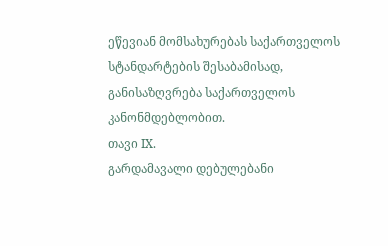ეწევიან მომსახურებას საქართველოს სტანდარტების შესაბამისად, განისაზღვრება საქართველოს კანონმდებლობით.
თავი IX.
გარდამავალი დებულებანი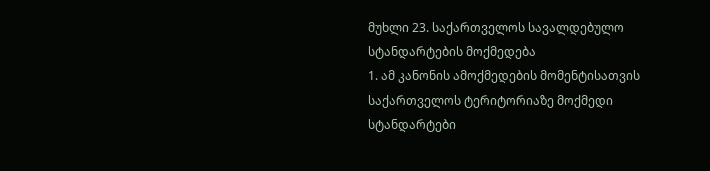მუხლი 23. საქართველოს სავალდებულო სტანდარტების მოქმედება
1. ამ კანონის ამოქმედების მომენტისათვის საქართველოს ტერიტორიაზე მოქმედი სტანდარტები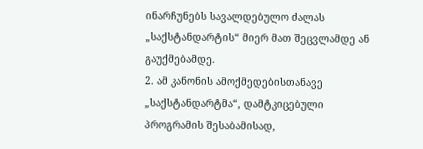ინარჩუნებს სავალდებულო ძალას „საქსტანდარტის“ მიერ მათ შეცვლამდე ან გაუქმებამდე.
2. ამ კანონის ამოქმედებისთანავე „საქსტანდარტმა“, დამტკიცებული პროგრამის შესაბამისად,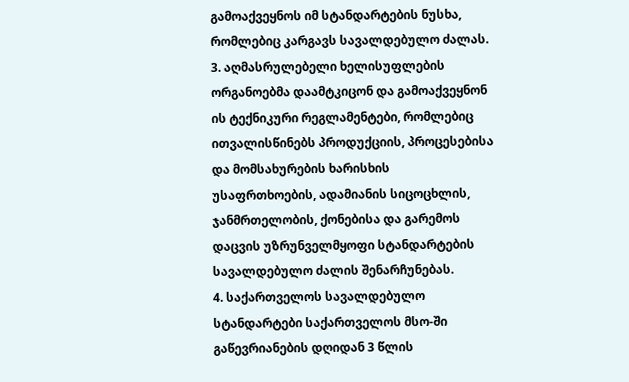გამოაქვეყნოს იმ სტანდარტების ნუსხა, რომლებიც კარგავს სავალდებულო ძალას.
3. აღმასრულებელი ხელისუფლების ორგანოებმა დაამტკიცონ და გამოაქვეყნონ ის ტექნიკური რეგლამენტები, რომლებიც ითვალისწინებს პროდუქციის, პროცესებისა და მომსახურების ხარისხის უსაფრთხოების, ადამიანის სიცოცხლის, ჯანმრთელობის, ქონებისა და გარემოს დაცვის უზრუნველმყოფი სტანდარტების სავალდებულო ძალის შენარჩუნებას.
4. საქართველოს სავალდებულო სტანდარტები საქართველოს მსო-ში გაწევრიანების დღიდან 3 წლის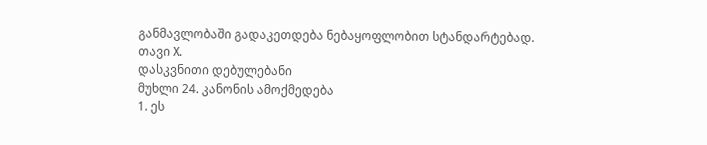განმავლობაში გადაკეთდება ნებაყოფლობით სტანდარტებად.
თავი X.
დასკვნითი დებულებანი
მუხლი 24. კანონის ამოქმედება
1. ეს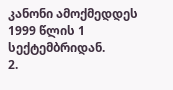კანონი ამოქმედდეს 1999 წლის 1 სექტემბრიდან.
2.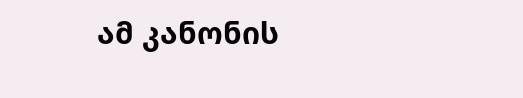ამ კანონის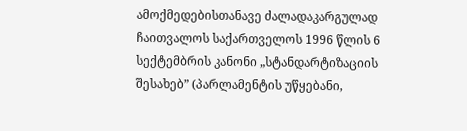ამოქმედებისთანავე ძალადაკარგულად ჩაითვალოს საქართველოს 1996 წლის 6 სექტემბრის კანონი „სტანდარტიზაციის შესახებ” (პარლამენტის უწყებანი,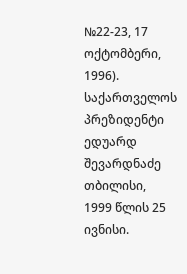№22-23, 17 ოქტომბერი, 1996).
საქართველოს პრეზიდენტი ედუარდ შევარდნაძე
თბილისი,
1999 წლის 25 ივნისი.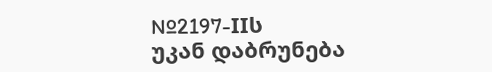№2197-IIს
უკან დაბრუნება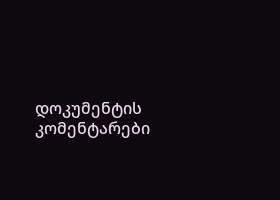დოკუმენტის კომენტარები